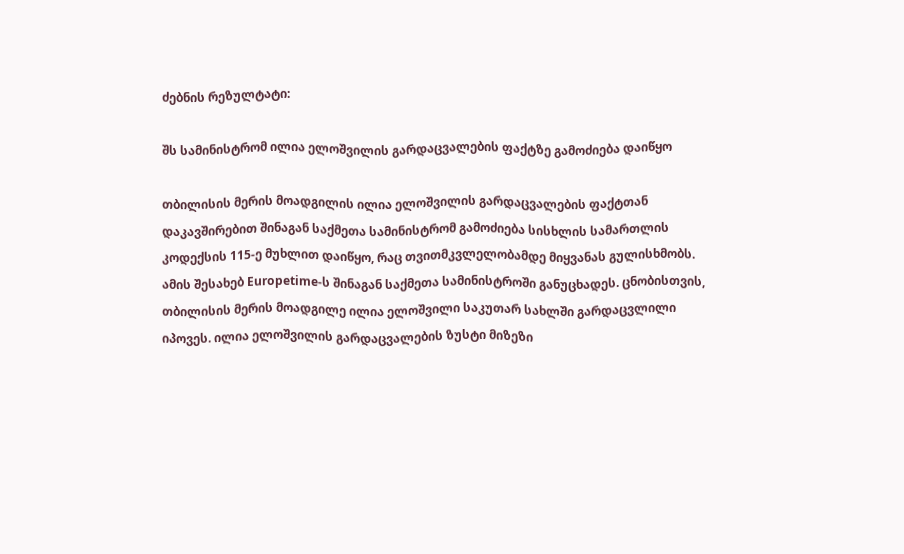ძებნის რეზულტატი:

შს სამინისტრომ ილია ელოშვილის გარდაცვალების ფაქტზე გამოძიება დაიწყო

თბილისის მერის მოადგილის ილია ელოშვილის გარდაცვალების ფაქტთან დაკავშირებით შინაგან საქმეთა სამინისტრომ გამოძიება სისხლის სამართლის კოდექსის 115-ე მუხლით დაიწყო, რაც თვითმკვლელობამდე მიყვანას გულისხმობს. ამის შესახებ Europetime-ს შინაგან საქმეთა სამინისტროში განუცხადეს. ცნობისთვის, თბილისის მერის მოადგილე ილია ელოშვილი საკუთარ სახლში გარდაცვლილი იპოვეს. ილია ელოშვილის გარდაცვალების ზუსტი მიზეზი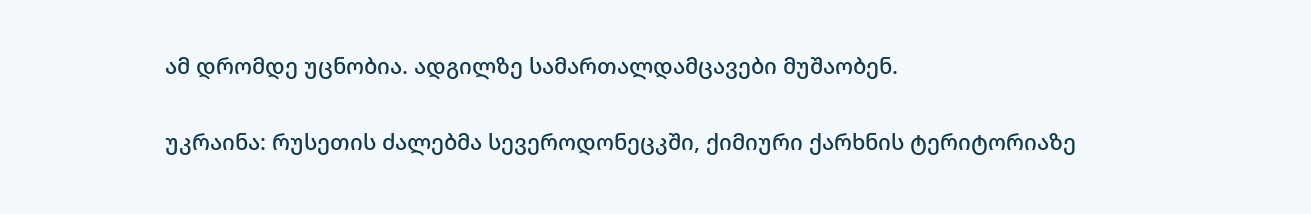ამ დრომდე უცნობია. ადგილზე სამართალდამცავები მუშაობენ.

უკრაინა: რუსეთის ძალებმა სევეროდონეცკში, ქიმიური ქარხნის ტერიტორიაზე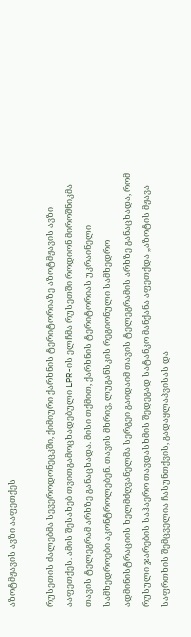აზოტმჟავის ავზი ააფეთქეს

რუსეთის ძალებმა სევეროდონეცკში, ქიმიური ქარხნის ტერიტორიაზე აზოტმჟავის ავზი ააფეთქეს. ამის შესახებ თვითგამოცხადებული LPR-ის ელჩმა რუსეთში როდიონ მიროშნიკმა თავის ტელეგრამ არხზე განაცხადა. მისი თქმით, ქარხნის ტერიტორიას უკრაინელი სამხედროები აკონტროლებენ. თავის მხრივ, ლუგანსკის რეგიონული სამხედრო ადმინისტრაციის ხელმძღვანელმა სერგეი გაიდაიმ თავის ტელეგრამის არხზე განაცხადა, რომ  რუსული ჯარების საჰაერო თავდასხმის შედეგად სატანკო მანქანა აფეთქდა „აზოტის მჟავა საფრთხის შემცველია ჩასუნთქვის, გადაყლაპვისას და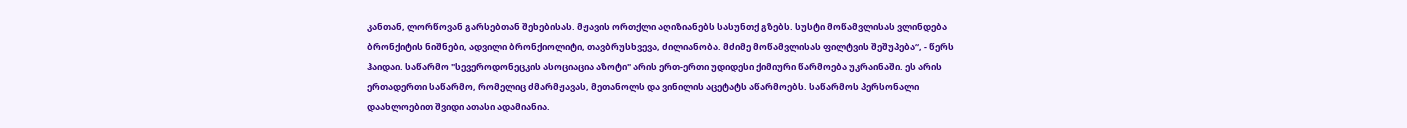კანთან, ლორწოვან გარსებთან შეხებისას. მჟავის ორთქლი აღიზიანებს სასუნთქ გზებს. სუსტი მოწამვლისას ვლინდება ბრონქიტის ნიშნები, ადვილი ბრონქიოლიტი, თავბრუსხვევა, ძილიანობა. მძიმე მოწამვლისას ფილტვის შეშუპება“, - წერს ჰაიდაი. საწარმო "სევეროდონეცკის ასოციაცია აზოტი" არის ერთ-ერთი უდიდესი ქიმიური წარმოება უკრაინაში. ეს არის ერთადერთი საწარმო, რომელიც ძმარმჟავას, მეთანოლს და ვინილის აცეტატს აწარმოებს. საწარმოს პერსონალი დაახლოებით შვიდი ათასი ადამიანია.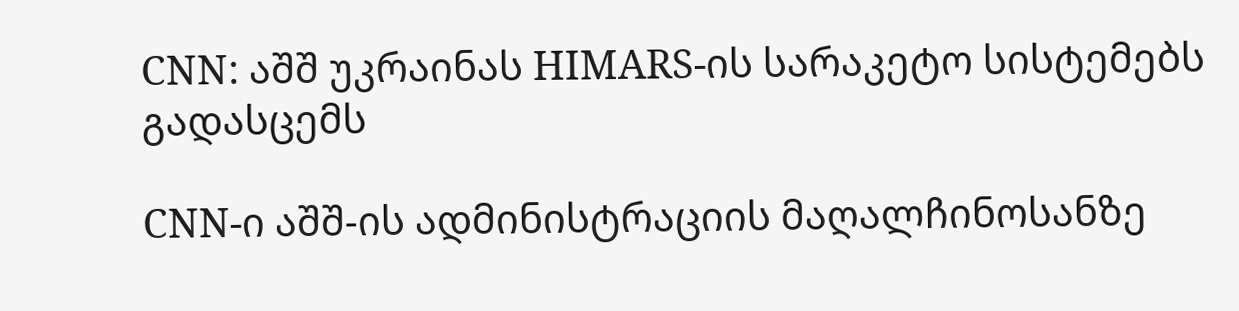CNN: აშშ უკრაინას HIMARS-ის სარაკეტო სისტემებს გადასცემს

CNN-ი აშშ-ის ადმინისტრაციის მაღალჩინოსანზე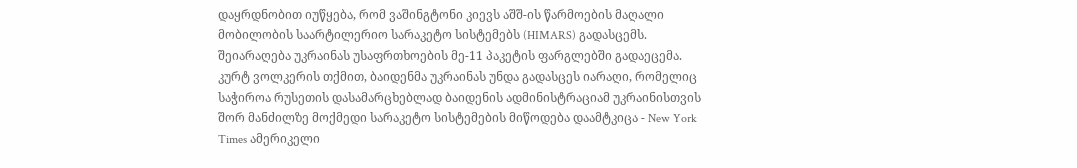დაყრდნობით იუწყება, რომ ვაშინგტონი კიევს აშშ-ის წარმოების მაღალი მობილობის საარტილერიო სარაკეტო სისტემებს (HIMARS) გადასცემს. შეიარაღება უკრაინას უსაფრთხოების მე-11 პაკეტის ფარგლებში გადაეცემა. კურტ ვოლკერის თქმით, ბაიდენმა უკრაინას უნდა გადასცეს იარაღი, რომელიც საჭიროა რუსეთის დასამარცხებლად ბაიდენის ადმინისტრაციამ უკრაინისთვის შორ მანძილზე მოქმედი სარაკეტო სისტემების მიწოდება დაამტკიცა - New York Times ამერიკელი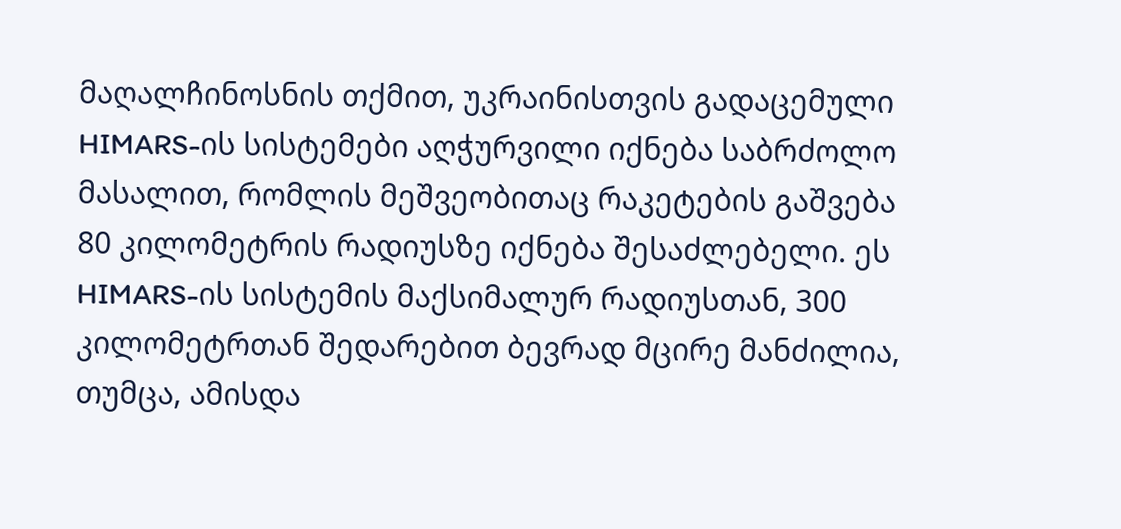მაღალჩინოსნის თქმით, უკრაინისთვის გადაცემული HIMARS-ის სისტემები აღჭურვილი იქნება საბრძოლო მასალით, რომლის მეშვეობითაც რაკეტების გაშვება 80 კილომეტრის რადიუსზე იქნება შესაძლებელი. ეს HIMARS-ის სისტემის მაქსიმალურ რადიუსთან, 300 კილომეტრთან შედარებით ბევრად მცირე მანძილია, თუმცა, ამისდა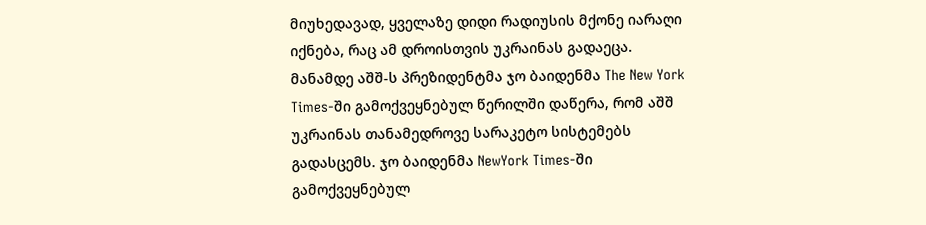მიუხედავად, ყველაზე დიდი რადიუსის მქონე იარაღი იქნება, რაც ამ დროისთვის უკრაინას გადაეცა. მანამდე აშშ-ს პრეზიდენტმა ჯო ბაიდენმა The New York Times-ში გამოქვეყნებულ წერილში დაწერა, რომ აშშ უკრაინას თანამედროვე სარაკეტო სისტემებს გადასცემს. ჯო ბაიდენმა NewYork Times-ში გამოქვეყნებულ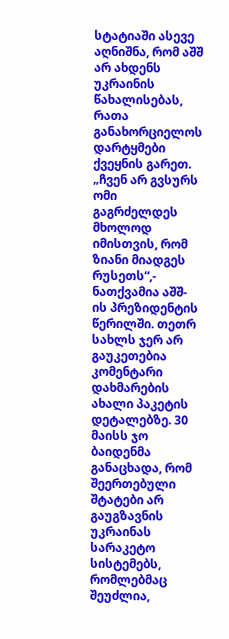სტატიაში ასევე აღნიშნა, რომ აშშ არ ახდენს უკრაინის წახალისებას, რათა განახორციელოს დარტყმები ქვეყნის გარეთ. „ჩვენ არ გვსურს ომი გაგრძელდეს მხოლოდ იმისთვის, რომ ზიანი მიადგეს რუსეთს“,- ნათქვამია აშშ-ის პრეზიდენტის წერილში. თეთრ სახლს ჯერ არ გაუკეთებია კომენტარი დახმარების ახალი პაკეტის დეტალებზე. 30 მაისს ჯო ბაიდენმა განაცხადა, რომ შეერთებული შტატები არ გაუგზავნის უკრაინას სარაკეტო სისტემებს, რომლებმაც შეუძლია,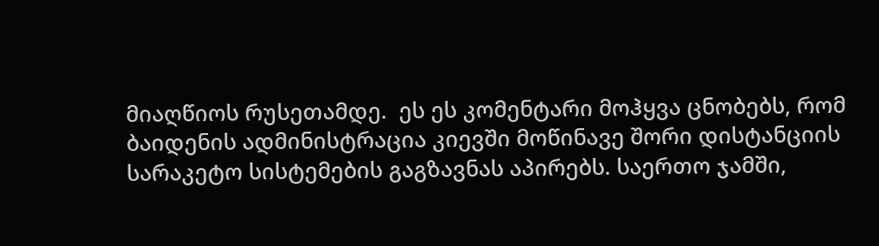მიაღწიოს რუსეთამდე.  ეს ეს კომენტარი მოჰყვა ცნობებს, რომ ბაიდენის ადმინისტრაცია კიევში მოწინავე შორი დისტანციის სარაკეტო სისტემების გაგზავნას აპირებს. საერთო ჯამში,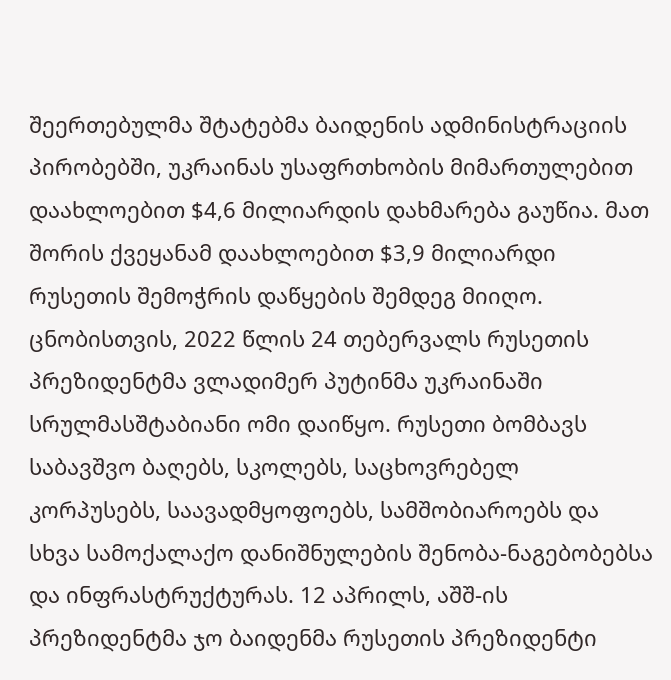შეერთებულმა შტატებმა ბაიდენის ადმინისტრაციის პირობებში, უკრაინას უსაფრთხობის მიმართულებით დაახლოებით $4,6 მილიარდის დახმარება გაუწია. მათ შორის ქვეყანამ დაახლოებით $3,9 მილიარდი რუსეთის შემოჭრის დაწყების შემდეგ მიიღო. ცნობისთვის, 2022 წლის 24 თებერვალს რუსეთის პრეზიდენტმა ვლადიმერ პუტინმა უკრაინაში სრულმასშტაბიანი ომი დაიწყო. რუსეთი ბომბავს საბავშვო ბაღებს, სკოლებს, საცხოვრებელ კორპუსებს, საავადმყოფოებს, სამშობიაროებს და სხვა სამოქალაქო დანიშნულების შენობა-ნაგებობებსა და ინფრასტრუქტურას. 12 აპრილს, აშშ-ის პრეზიდენტმა ჯო ბაიდენმა რუსეთის პრეზიდენტი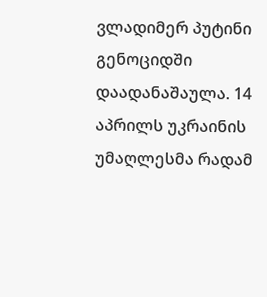ვლადიმერ პუტინი გენოციდში დაადანაშაულა. 14 აპრილს უკრაინის უმაღლესმა რადამ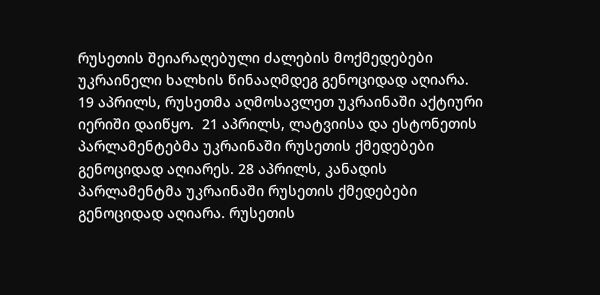რუსეთის შეიარაღებული ძალების მოქმედებები უკრაინელი ხალხის წინააღმდეგ გენოციდად აღიარა. 19 აპრილს, რუსეთმა აღმოსავლეთ უკრაინაში აქტიური იერიში დაიწყო.  21 აპრილს, ლატვიისა და ესტონეთის პარლამენტებმა უკრაინაში რუსეთის ქმედებები გენოციდად აღიარეს. 28 აპრილს, კანადის პარლამენტმა უკრაინაში რუსეთის ქმედებები გენოციდად აღიარა. რუსეთის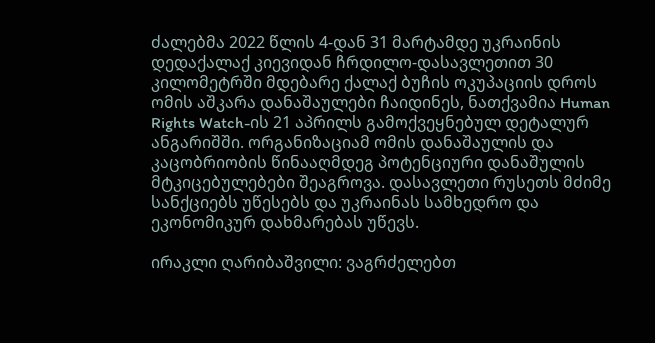ძალებმა 2022 წლის 4-დან 31 მარტამდე უკრაინის დედაქალაქ კიევიდან ჩრდილო-დასავლეთით 30 კილომეტრში მდებარე ქალაქ ბუჩის ოკუპაციის დროს ომის აშკარა დანაშაულები ჩაიდინეს, ნათქვამია Human Rights Watch-ის 21 აპრილს გამოქვეყნებულ დეტალურ ანგარიშში. ორგანიზაციამ ომის დანაშაულის და კაცობრიობის წინააღმდეგ პოტენციური დანაშულის მტკიცებულებები შეაგროვა. დასავლეთი რუსეთს მძიმე სანქციებს უწესებს და უკრაინას სამხედრო და ეკონომიკურ დახმარებას უწევს.

ირაკლი ღარიბაშვილი: ვაგრძელებთ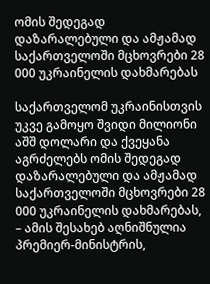ომის შედეგად დაზარალებული და ამჟამად საქართველოში მცხოვრები 28 000 უკრაინელის დახმარებას

საქართველომ უკრაინისთვის უკვე გამოყო შვიდი მილიონი აშშ დოლარი და ქვეყანა აგრძელებს ომის შედეგად დაზარალებული და ამჟამად საქართველოში მცხოვრები 28 000 უკრაინელის დახმარებას, – ამის შესახებ აღნიშნულია პრემიერ-მინისტრის,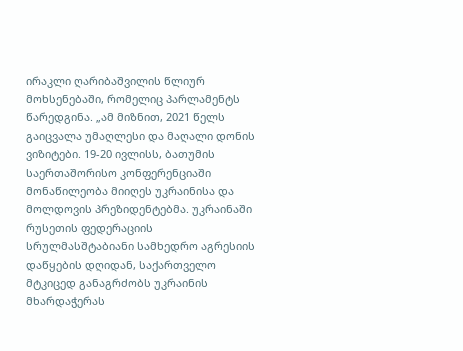ირაკლი ღარიბაშვილის წლიურ მოხსენებაში, რომელიც პარლამენტს წარედგინა. „ამ მიზნით, 2021 წელს გაიცვალა უმაღლესი და მაღალი დონის ვიზიტები. 19-20 ივლისს, ბათუმის საერთაშორისო კონფერენციაში მონაწილეობა მიიღეს უკრაინისა და მოლდოვის პრეზიდენტებმა. უკრაინაში რუსეთის ფედერაციის სრულმასშტაბიანი სამხედრო აგრესიის დაწყების დღიდან, საქართველო მტკიცედ განაგრძობს უკრაინის მხარდაჭერას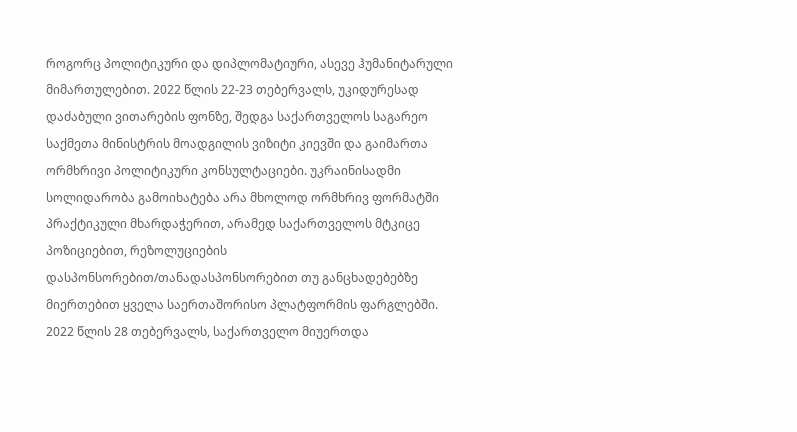როგორც პოლიტიკური და დიპლომატიური, ასევე ჰუმანიტარული მიმართულებით. 2022 წლის 22-23 თებერვალს, უკიდურესად დაძაბული ვითარების ფონზე, შედგა საქართველოს საგარეო საქმეთა მინისტრის მოადგილის ვიზიტი კიევში და გაიმართა ორმხრივი პოლიტიკური კონსულტაციები. უკრაინისადმი სოლიდარობა გამოიხატება არა მხოლოდ ორმხრივ ფორმატში პრაქტიკული მხარდაჭერით, არამედ საქართველოს მტკიცე პოზიციებით, რეზოლუციების დასპონსორებით/თანადასპონსორებით თუ განცხადებებზე მიერთებით ყველა საერთაშორისო პლატფორმის ფარგლებში. 2022 წლის 28 თებერვალს, საქართველო მიუერთდა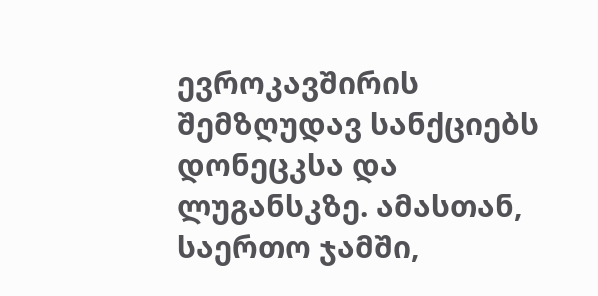ევროკავშირის შემზღუდავ სანქციებს დონეცკსა და ლუგანსკზე. ამასთან, საერთო ჯამში,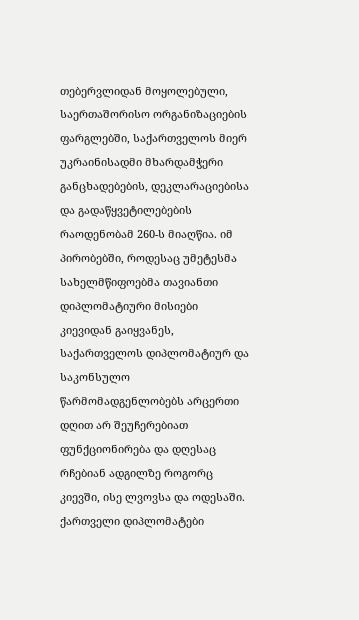თებერვლიდან მოყოლებული, საერთაშორისო ორგანიზაციების ფარგლებში, საქართველოს მიერ უკრაინისადმი მხარდამჭერი განცხადებების, დეკლარაციებისა და გადაწყვეტილებების რაოდენობამ 260-ს მიაღწია. იმ პირობებში, როდესაც უმეტესმა სახელმწიფოებმა თავიანთი დიპლომატიური მისიები კიევიდან გაიყვანეს, საქართველოს დიპლომატიურ და საკონსულო წარმომადგენლობებს არცერთი დღით არ შეუჩერებიათ ფუნქციონირება და დღესაც რჩებიან ადგილზე როგორც კიევში, ისე ლვოვსა და ოდესაში. ქართველი დიპლომატები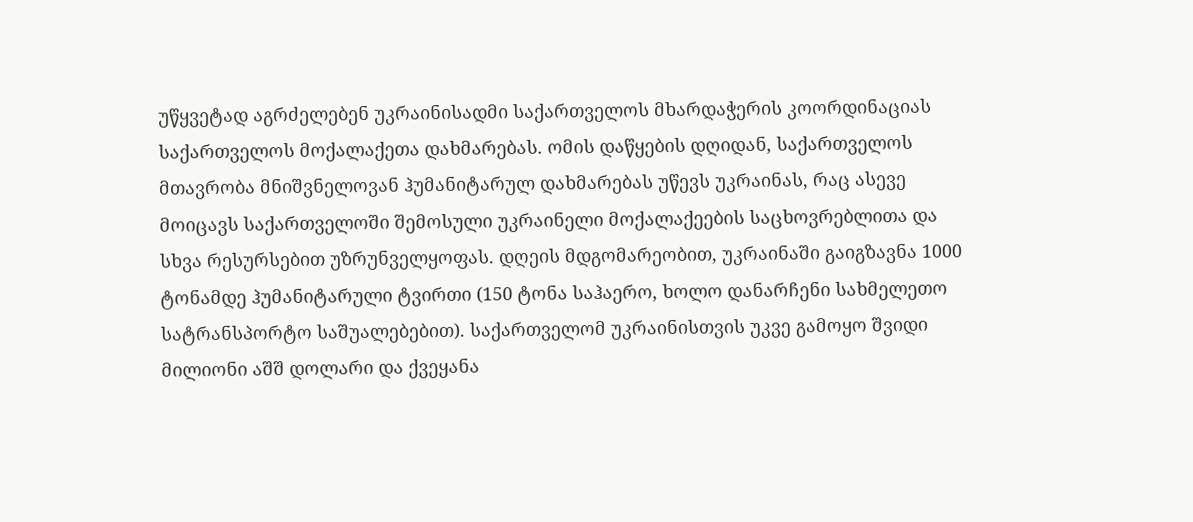უწყვეტად აგრძელებენ უკრაინისადმი საქართველოს მხარდაჭერის კოორდინაციას საქართველოს მოქალაქეთა დახმარებას. ომის დაწყების დღიდან, საქართველოს მთავრობა მნიშვნელოვან ჰუმანიტარულ დახმარებას უწევს უკრაინას, რაც ასევე მოიცავს საქართველოში შემოსული უკრაინელი მოქალაქეების საცხოვრებლითა და სხვა რესურსებით უზრუნველყოფას. დღეის მდგომარეობით, უკრაინაში გაიგზავნა 1000 ტონამდე ჰუმანიტარული ტვირთი (150 ტონა საჰაერო, ხოლო დანარჩენი სახმელეთო სატრანსპორტო საშუალებებით). საქართველომ უკრაინისთვის უკვე გამოყო შვიდი მილიონი აშშ დოლარი და ქვეყანა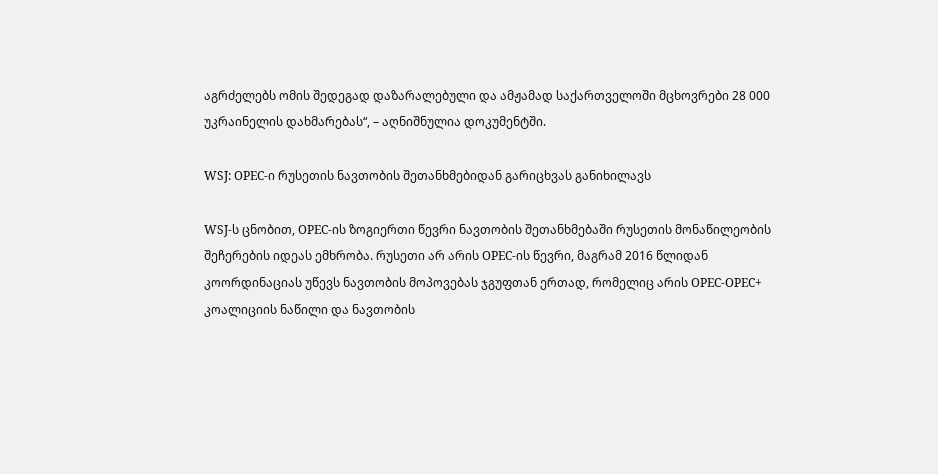აგრძელებს ომის შედეგად დაზარალებული და ამჟამად საქართველოში მცხოვრები 28 000 უკრაინელის დახმარებას“, – აღნიშნულია დოკუმენტში.

WSJ: OPEC-ი რუსეთის ნავთობის შეთანხმებიდან გარიცხვას განიხილავს

WSJ-ს ცნობით, OPEC-ის ზოგიერთი წევრი ნავთობის შეთანხმებაში რუსეთის მონაწილეობის შეჩერების იდეას ემხრობა. რუსეთი არ არის OPEC-ის წევრი, მაგრამ 2016 წლიდან კოორდინაციას უწევს ნავთობის მოპოვებას ჯგუფთან ერთად, რომელიც არის OPEC-OPEC+ კოალიციის ნაწილი და ნავთობის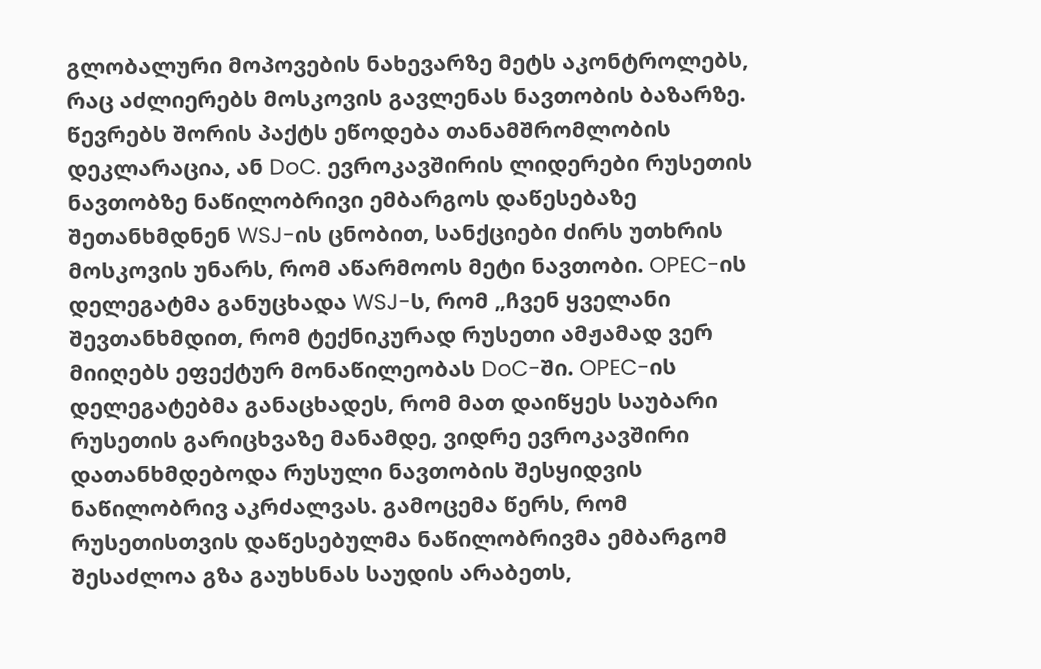გლობალური მოპოვების ნახევარზე მეტს აკონტროლებს, რაც აძლიერებს მოსკოვის გავლენას ნავთობის ბაზარზე. წევრებს შორის პაქტს ეწოდება თანამშრომლობის დეკლარაცია, ან DoC. ევროკავშირის ლიდერები რუსეთის ნავთობზე ნაწილობრივი ემბარგოს დაწესებაზე შეთანხმდნენ WSJ-ის ცნობით, სანქციები ძირს უთხრის მოსკოვის უნარს, რომ აწარმოოს მეტი ნავთობი. OPEC-ის დელეგატმა განუცხადა WSJ-ს, რომ „ჩვენ ყველანი შევთანხმდით, რომ ტექნიკურად რუსეთი ამჟამად ვერ მიიღებს ეფექტურ მონაწილეობას DoC-ში. OPEC-ის დელეგატებმა განაცხადეს, რომ მათ დაიწყეს საუბარი რუსეთის გარიცხვაზე მანამდე, ვიდრე ევროკავშირი დათანხმდებოდა რუსული ნავთობის შესყიდვის ნაწილობრივ აკრძალვას. გამოცემა წერს, რომ რუსეთისთვის დაწესებულმა ნაწილობრივმა ემბარგომ შესაძლოა გზა გაუხსნას საუდის არაბეთს,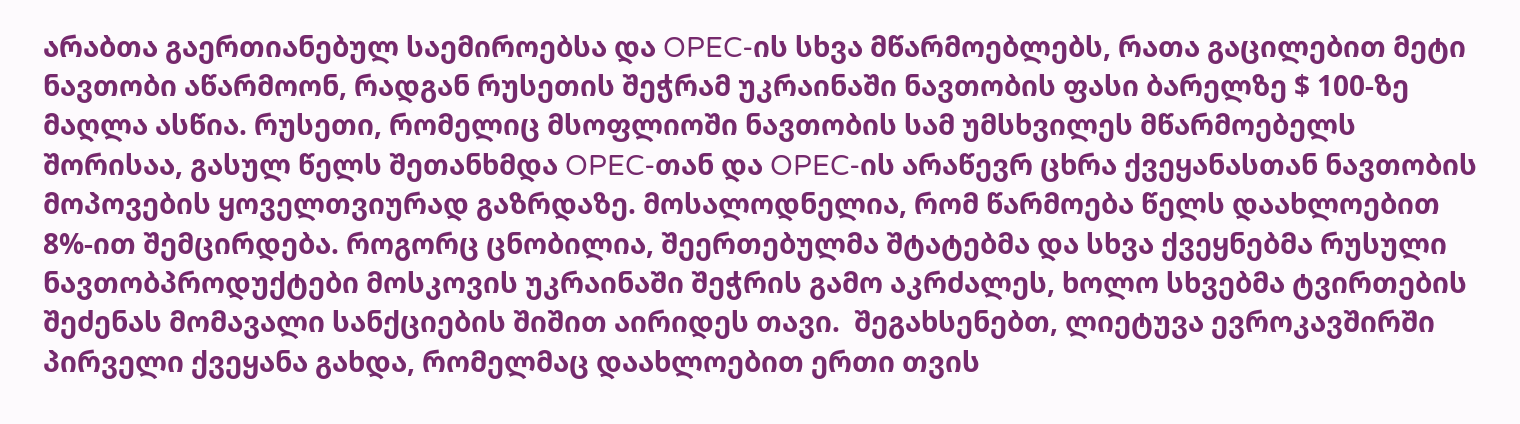არაბთა გაერთიანებულ საემიროებსა და OPEC-ის სხვა მწარმოებლებს, რათა გაცილებით მეტი ნავთობი აწარმოონ, რადგან რუსეთის შეჭრამ უკრაინაში ნავთობის ფასი ბარელზე $ 100-ზე მაღლა ასწია. რუსეთი, რომელიც მსოფლიოში ნავთობის სამ უმსხვილეს მწარმოებელს შორისაა, გასულ წელს შეთანხმდა OPEC-თან და OPEC-ის არაწევრ ცხრა ქვეყანასთან ნავთობის მოპოვების ყოველთვიურად გაზრდაზე. მოსალოდნელია, რომ წარმოება წელს დაახლოებით 8%-ით შემცირდება. როგორც ცნობილია, შეერთებულმა შტატებმა და სხვა ქვეყნებმა რუსული ნავთობპროდუქტები მოსკოვის უკრაინაში შეჭრის გამო აკრძალეს, ხოლო სხვებმა ტვირთების შეძენას მომავალი სანქციების შიშით აირიდეს თავი.  შეგახსენებთ, ლიეტუვა ევროკავშირში პირველი ქვეყანა გახდა, რომელმაც დაახლოებით ერთი თვის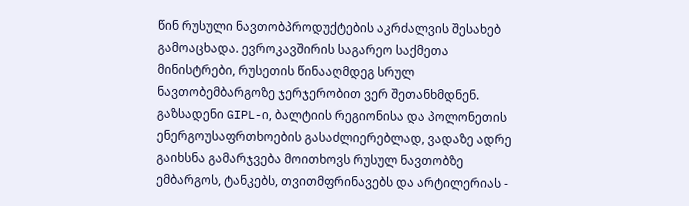წინ რუსული ნავთობპროდუქტების აკრძალვის შესახებ გამოაცხადა. ევროკავშირის საგარეო საქმეთა მინისტრები, რუსეთის წინააღმდეგ სრულ ნავთობემბარგოზე ჯერჯერობით ვერ შეთანხმდნენ. გაზსადენი GIPL-ი, ბალტიის რეგიონისა და პოლონეთის ენერგოუსაფრთხოების გასაძლიერებლად, ვადაზე ადრე გაიხსნა გამარჯვება მოითხოვს რუსულ ნავთობზე ემბარგოს, ტანკებს, თვითმფრინავებს და არტილერიას -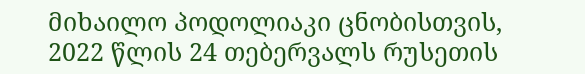მიხაილო პოდოლიაკი ცნობისთვის, 2022 წლის 24 თებერვალს რუსეთის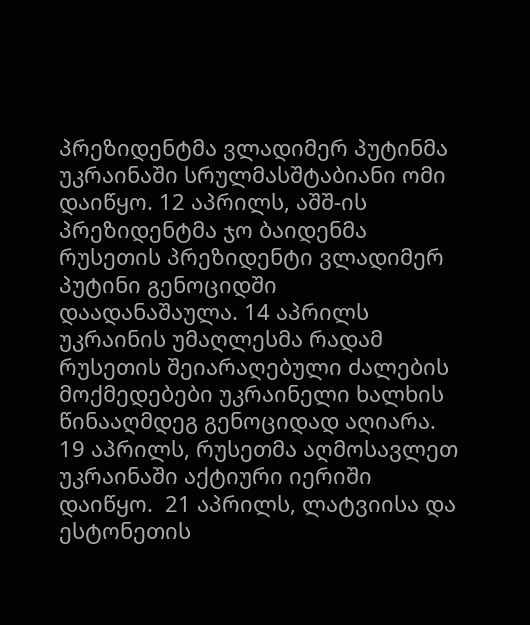პრეზიდენტმა ვლადიმერ პუტინმა უკრაინაში სრულმასშტაბიანი ომი დაიწყო. 12 აპრილს, აშშ-ის პრეზიდენტმა ჯო ბაიდენმა რუსეთის პრეზიდენტი ვლადიმერ პუტინი გენოციდში დაადანაშაულა. 14 აპრილს უკრაინის უმაღლესმა რადამ რუსეთის შეიარაღებული ძალების მოქმედებები უკრაინელი ხალხის წინააღმდეგ გენოციდად აღიარა. 19 აპრილს, რუსეთმა აღმოსავლეთ უკრაინაში აქტიური იერიში დაიწყო.  21 აპრილს, ლატვიისა და ესტონეთის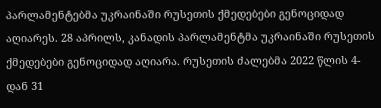პარლამენტებმა უკრაინაში რუსეთის ქმედებები გენოციდად აღიარეს. 28 აპრილს, კანადის პარლამენტმა უკრაინაში რუსეთის ქმედებები გენოციდად აღიარა. რუსეთის ძალებმა 2022 წლის 4-დან 31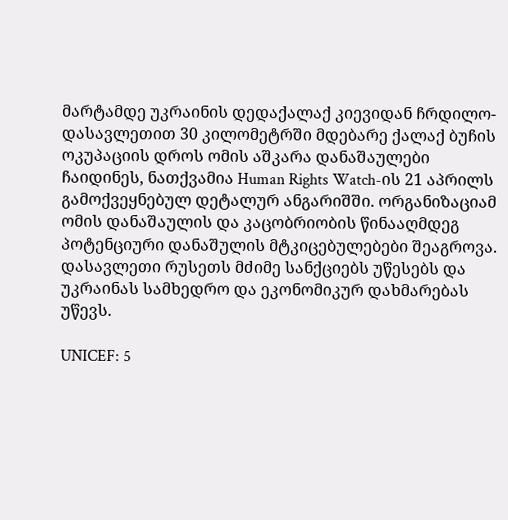მარტამდე უკრაინის დედაქალაქ კიევიდან ჩრდილო-დასავლეთით 30 კილომეტრში მდებარე ქალაქ ბუჩის ოკუპაციის დროს ომის აშკარა დანაშაულები ჩაიდინეს, ნათქვამია Human Rights Watch-ის 21 აპრილს გამოქვეყნებულ დეტალურ ანგარიშში. ორგანიზაციამ ომის დანაშაულის და კაცობრიობის წინააღმდეგ პოტენციური დანაშულის მტკიცებულებები შეაგროვა. დასავლეთი რუსეთს მძიმე სანქციებს უწესებს და უკრაინას სამხედრო და ეკონომიკურ დახმარებას უწევს.

UNICEF: 5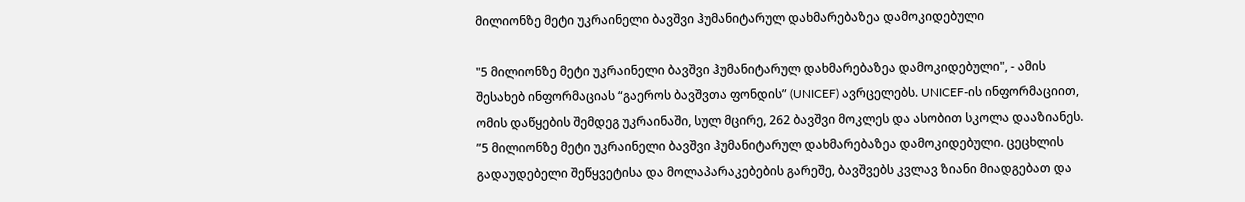მილიონზე მეტი უკრაინელი ბავშვი ჰუმანიტარულ დახმარებაზეა დამოკიდებული

"5 მილიონზე მეტი უკრაინელი ბავშვი ჰუმანიტარულ დახმარებაზეა დამოკიდებული", - ამის შესახებ ინფორმაციას “გაეროს ბავშვთა ფონდის” (UNICEF) ავრცელებს. UNICEF-ის ინფორმაციით, ომის დაწყების შემდეგ უკრაინაში, სულ მცირე, 262 ბავშვი მოკლეს და ასობით სკოლა დააზიანეს. ”5 მილიონზე მეტი უკრაინელი ბავშვი ჰუმანიტარულ დახმარებაზეა დამოკიდებული. ცეცხლის გადაუდებელი შეწყვეტისა და მოლაპარაკებების გარეშე, ბავშვებს კვლავ ზიანი მიადგებათ და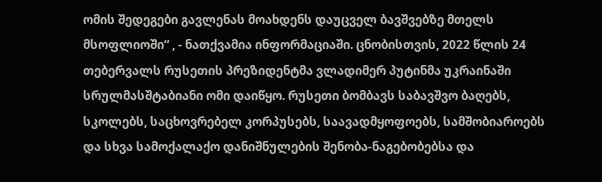ომის შედეგები გავლენას მოახდენს დაუცველ ბავშვებზე მთელს მსოფლიოში“ , - ნათქვამია ინფორმაციაში. ცნობისთვის, 2022 წლის 24 თებერვალს რუსეთის პრეზიდენტმა ვლადიმერ პუტინმა უკრაინაში სრულმასშტაბიანი ომი დაიწყო. რუსეთი ბომბავს საბავშვო ბაღებს, სკოლებს, საცხოვრებელ კორპუსებს, საავადმყოფოებს, სამშობიაროებს და სხვა სამოქალაქო დანიშნულების შენობა-ნაგებობებსა და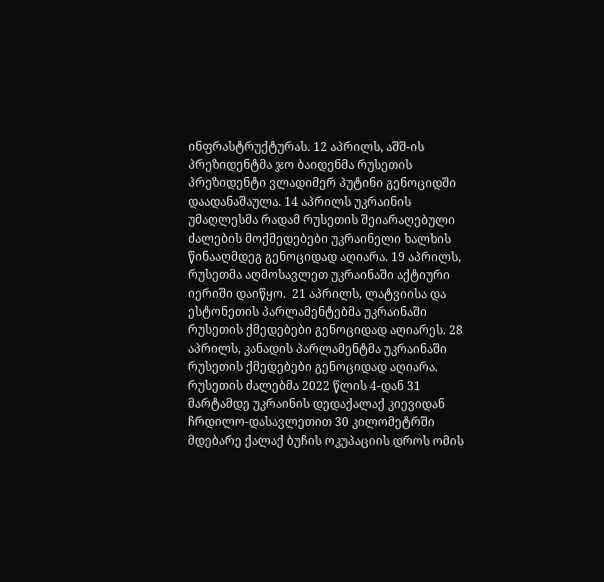ინფრასტრუქტურას. 12 აპრილს, აშშ-ის პრეზიდენტმა ჯო ბაიდენმა რუსეთის პრეზიდენტი ვლადიმერ პუტინი გენოციდში დაადანაშაულა. 14 აპრილს უკრაინის უმაღლესმა რადამ რუსეთის შეიარაღებული ძალების მოქმედებები უკრაინელი ხალხის წინააღმდეგ გენოციდად აღიარა. 19 აპრილს, რუსეთმა აღმოსავლეთ უკრაინაში აქტიური იერიში დაიწყო.  21 აპრილს, ლატვიისა და ესტონეთის პარლამენტებმა უკრაინაში რუსეთის ქმედებები გენოციდად აღიარეს. 28 აპრილს, კანადის პარლამენტმა უკრაინაში რუსეთის ქმედებები გენოციდად აღიარა. რუსეთის ძალებმა 2022 წლის 4-დან 31 მარტამდე უკრაინის დედაქალაქ კიევიდან ჩრდილო-დასავლეთით 30 კილომეტრში მდებარე ქალაქ ბუჩის ოკუპაციის დროს ომის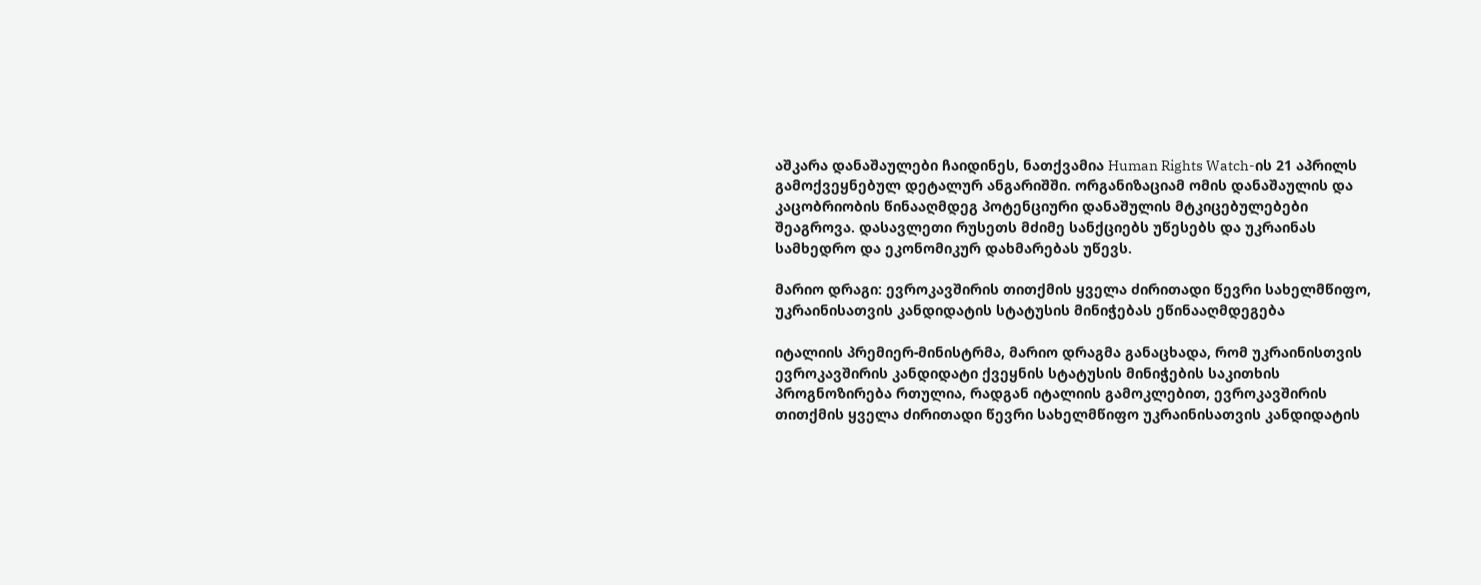აშკარა დანაშაულები ჩაიდინეს, ნათქვამია Human Rights Watch-ის 21 აპრილს გამოქვეყნებულ დეტალურ ანგარიშში. ორგანიზაციამ ომის დანაშაულის და კაცობრიობის წინააღმდეგ პოტენციური დანაშულის მტკიცებულებები შეაგროვა. დასავლეთი რუსეთს მძიმე სანქციებს უწესებს და უკრაინას სამხედრო და ეკონომიკურ დახმარებას უწევს.

მარიო დრაგი: ევროკავშირის თითქმის ყველა ძირითადი წევრი სახელმწიფო, უკრაინისათვის კანდიდატის სტატუსის მინიჭებას ეწინააღმდეგება

იტალიის პრემიერ-მინისტრმა, მარიო დრაგმა განაცხადა, რომ უკრაინისთვის ევროკავშირის კანდიდატი ქვეყნის სტატუსის მინიჭების საკითხის პროგნოზირება რთულია, რადგან იტალიის გამოკლებით, ევროკავშირის თითქმის ყველა ძირითადი წევრი სახელმწიფო უკრაინისათვის კანდიდატის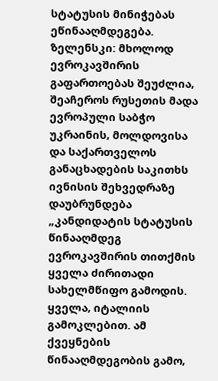სტატუსის მინიჭებას ეწინააღმდეგება. ზელენსკი: მხოლოდ ევროკავშირის გაფართოებას შეუძლია, შეაჩეროს რუსეთის მადა ევროპული საბჭო უკრაინის, მოლდოვისა და საქართველოს განაცხადების საკითხს ივნისის შეხვედრაზე დაუბრუნდება „კანდიდატის სტატუსის წინააღმდეგ ევროკავშირის თითქმის ყველა ძირითადი სახელმწიფო გამოდის. ყველა, იტალიის გამოკლებით. ამ ქვეყნების წინააღმდეგობის გამო,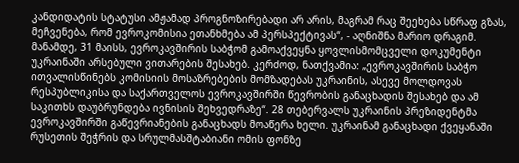კანდიდატის სტატუსი ამჟამად პროგნოზირებადი არ არის, მაგრამ რაც შეეხება სწრაფ გზას, მეჩვენება, რომ ევროკომისია ეთანხმება ამ პერსპექტივას“, - აღნიშნა მარიო დრაგიმ. მანამდე, 31 მაისს, ევროკავშირის საბჭომ გამოაქვეყნა ყოვლისმომცველი დოკუმენტი უკრაინაში არსებული ვითარების შესახებ. კერძოდ, ნათქვამია: „ევროკავშირის საბჭო ითვალისწინებს კომისიის მოსაზრებების მომზადებას უკრაინის, ასევე მოლდოვას რესპუბლიკისა და საქართველოს ევროკავშირში წევრობის განაცხადის შესახებ და ამ საკითხს დაუბრუნდება ივნისის შეხვედრაზე“. 28 თებერვალს უკრაინის პრეზიდენტმა ევროკავშირში გაწევრიანების განაცხადს მოაწერა ხელი. უკრაინამ განაცხადი ქვეყანაში რუსეთის შეჭრის და სრულმასშტაბიანი ომის ფონზე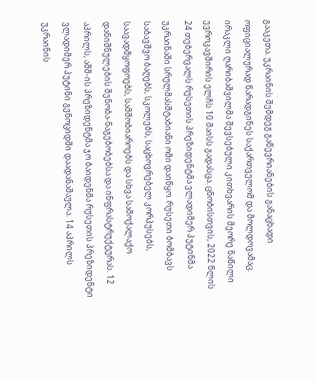გააკეთა. უკრაინის შემდეგ გაწევრიანების განაცხადი ოფიციალურად წარადგინეს საქართველომ და მოლდოვამაც. ირაკლი ღარიბაშვილმა შევსებული კითხვარის მეორე ნაწილი ევროკავშირის ელჩს 10 მაისს გადასცა. ცნობისთვის, 2022 წლის 24 თებერვალს რუსეთის პრეზიდენტმა ვლადიმერ პუტინმა უკრაინაში სრულმასშტაბიანი ომი დაიწყო. რუსეთი ბომბავს საბავშვო ბაღებს, სკოლებს, საცხოვრებელ კორპუსებს, საავადმყოფოებს, სამშობიაროებს და სხვა სამოქალაქო დანიშნულების შენობა-ნაგებობებსა და ინფრასტრუქტურას. 12 აპრილს, აშშ-ის პრეზიდენტმა ჯო ბაიდენმა რუსეთის პრეზიდენტი ვლადიმერ პუტინი გენოციდში დაადანაშაულა. 14 აპრილს უკრაინის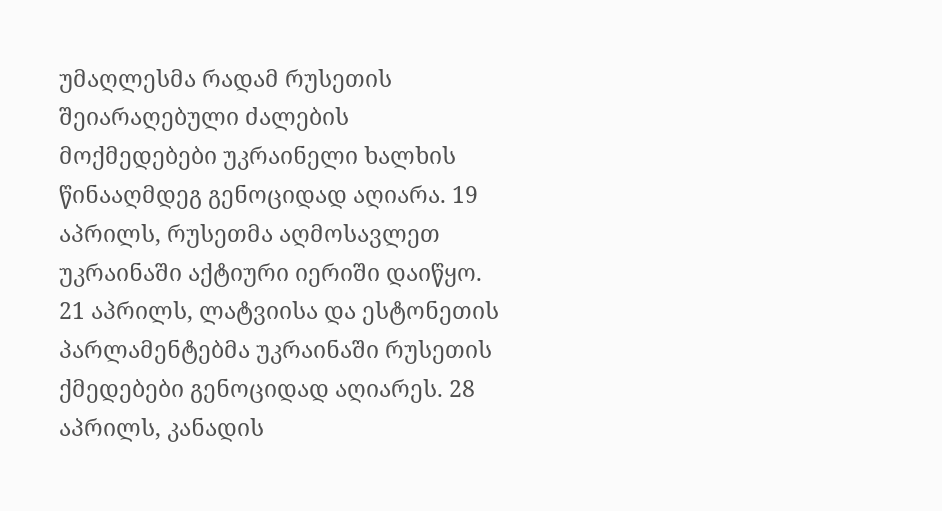უმაღლესმა რადამ რუსეთის შეიარაღებული ძალების მოქმედებები უკრაინელი ხალხის წინააღმდეგ გენოციდად აღიარა. 19 აპრილს, რუსეთმა აღმოსავლეთ უკრაინაში აქტიური იერიში დაიწყო.  21 აპრილს, ლატვიისა და ესტონეთის პარლამენტებმა უკრაინაში რუსეთის ქმედებები გენოციდად აღიარეს. 28 აპრილს, კანადის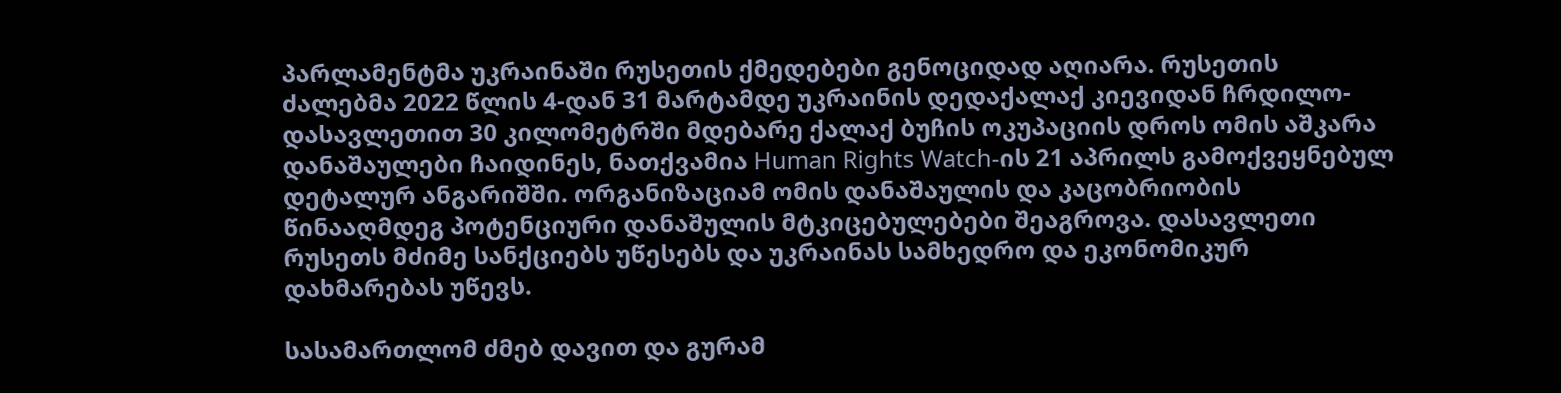პარლამენტმა უკრაინაში რუსეთის ქმედებები გენოციდად აღიარა. რუსეთის ძალებმა 2022 წლის 4-დან 31 მარტამდე უკრაინის დედაქალაქ კიევიდან ჩრდილო-დასავლეთით 30 კილომეტრში მდებარე ქალაქ ბუჩის ოკუპაციის დროს ომის აშკარა დანაშაულები ჩაიდინეს, ნათქვამია Human Rights Watch-ის 21 აპრილს გამოქვეყნებულ დეტალურ ანგარიშში. ორგანიზაციამ ომის დანაშაულის და კაცობრიობის წინააღმდეგ პოტენციური დანაშულის მტკიცებულებები შეაგროვა. დასავლეთი რუსეთს მძიმე სანქციებს უწესებს და უკრაინას სამხედრო და ეკონომიკურ დახმარებას უწევს.

სასამართლომ ძმებ დავით და გურამ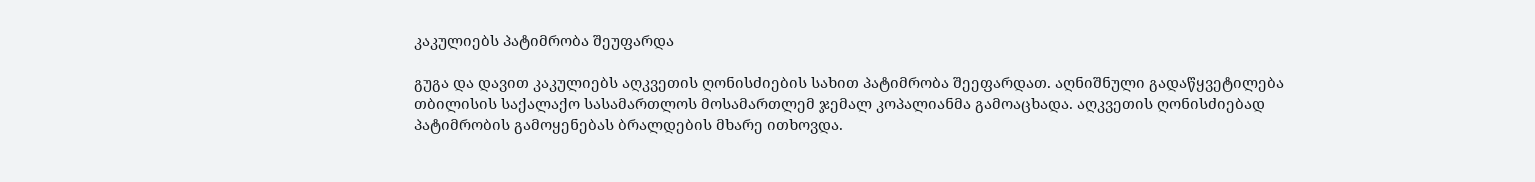კაკულიებს პატიმრობა შეუფარდა

გუგა და დავით კაკულიებს აღკვეთის ღონისძიების სახით პატიმრობა შეეფარდათ. აღნიშნული გადაწყვეტილება თბილისის საქალაქო სასამართლოს მოსამართლემ ჯემალ კოპალიანმა გამოაცხადა. აღკვეთის ღონისძიებად პატიმრობის გამოყენებას ბრალდების მხარე ითხოვდა.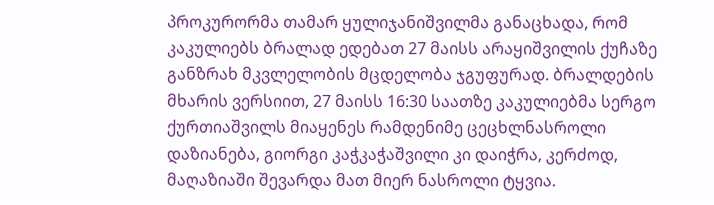პროკურორმა თამარ ყულიჯანიშვილმა განაცხადა, რომ კაკულიებს ბრალად ედებათ 27 მაისს არაყიშვილის ქუჩაზე განზრახ მკვლელობის მცდელობა ჯგუფურად. ბრალდების მხარის ვერსიით, 27 მაისს 16:30 საათზე კაკულიებმა სერგო ქურთიაშვილს მიაყენეს რამდენიმე ცეცხლნასროლი დაზიანება, გიორგი კაჭკაჭაშვილი კი დაიჭრა, კერძოდ, მაღაზიაში შევარდა მათ მიერ ნასროლი ტყვია.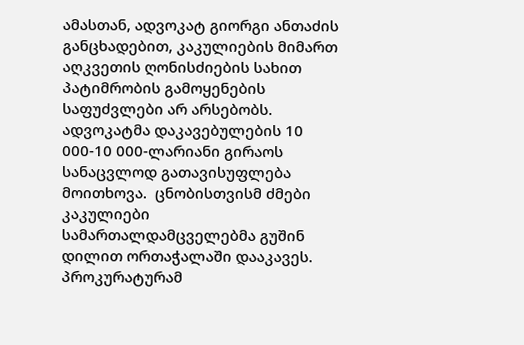ამასთან, ადვოკატ გიორგი ანთაძის განცხადებით, კაკულიების მიმართ აღკვეთის ღონისძიების სახით პატიმრობის გამოყენების საფუძვლები არ არსებობს. ადვოკატმა დაკავებულების 10 000-10 000-ლარიანი გირაოს სანაცვლოდ გათავისუფლება მოითხოვა.  ცნობისთვისმ ძმები კაკულიები სამართალდამცველებმა გუშინ დილით ორთაჭალაში დააკავეს. პროკურატურამ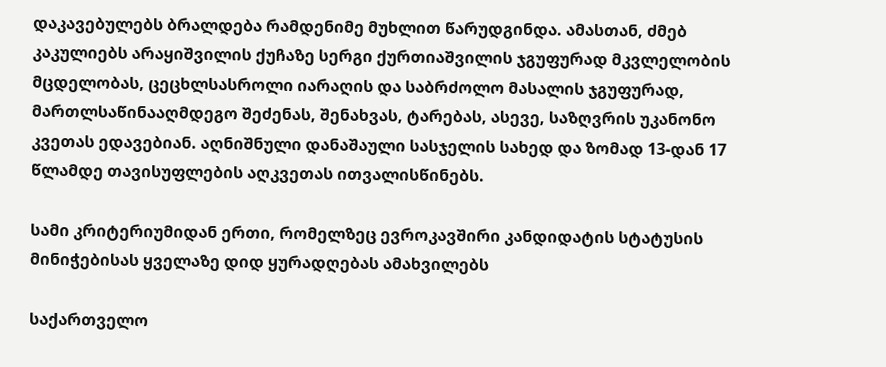დაკავებულებს ბრალდება რამდენიმე მუხლით წარუდგინდა. ამასთან, ძმებ კაკულიებს არაყიშვილის ქუჩაზე სერგი ქურთიაშვილის ჯგუფურად მკვლელობის მცდელობას, ცეცხლსასროლი იარაღის და საბრძოლო მასალის ჯგუფურად, მართლსაწინააღმდეგო შეძენას, შენახვას, ტარებას, ასევე, საზღვრის უკანონო კვეთას ედავებიან. აღნიშნული დანაშაული სასჯელის სახედ და ზომად 13-დან 17 წლამდე თავისუფლების აღკვეთას ითვალისწინებს.

სამი კრიტერიუმიდან ერთი, რომელზეც ევროკავშირი კანდიდატის სტატუსის მინიჭებისას ყველაზე დიდ ყურადღებას ამახვილებს

საქართველო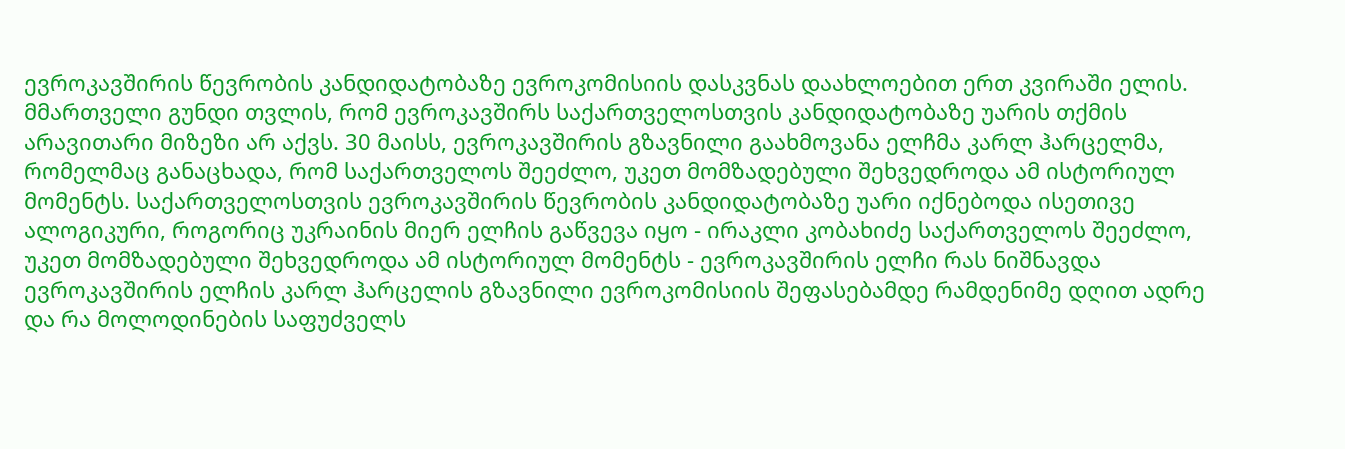ევროკავშირის წევრობის კანდიდატობაზე ევროკომისიის დასკვნას დაახლოებით ერთ კვირაში ელის. მმართველი გუნდი თვლის, რომ ევროკავშირს საქართველოსთვის კანდიდატობაზე უარის თქმის არავითარი მიზეზი არ აქვს. 30 მაისს, ევროკავშირის გზავნილი გაახმოვანა ელჩმა კარლ ჰარცელმა, რომელმაც განაცხადა, რომ საქართველოს შეეძლო, უკეთ მომზადებული შეხვედროდა ამ ისტორიულ მომენტს. საქართველოსთვის ევროკავშირის წევრობის კანდიდატობაზე უარი იქნებოდა ისეთივე ალოგიკური, როგორიც უკრაინის მიერ ელჩის გაწვევა იყო - ირაკლი კობახიძე საქართველოს შეეძლო, უკეთ მომზადებული შეხვედროდა ამ ისტორიულ მომენტს - ევროკავშირის ელჩი რას ნიშნავდა ევროკავშირის ელჩის კარლ ჰარცელის გზავნილი ევროკომისიის შეფასებამდე რამდენიმე დღით ადრე და რა მოლოდინების საფუძველს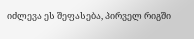იძლევა ეს შეფასება, პირველ რიგში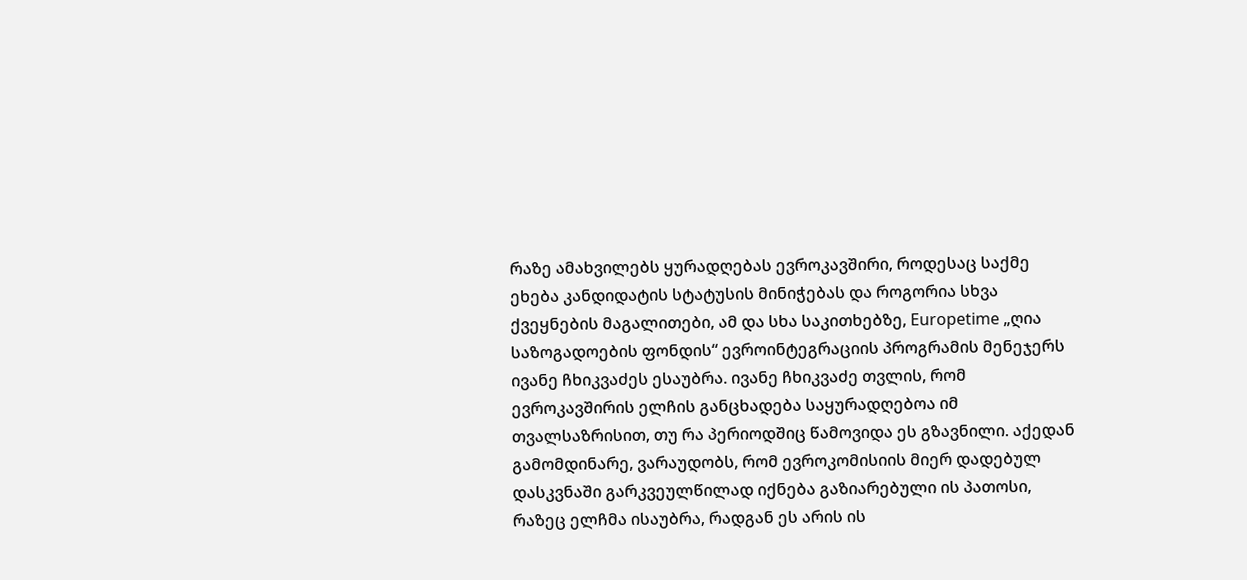რაზე ამახვილებს ყურადღებას ევროკავშირი, როდესაც საქმე ეხება კანდიდატის სტატუსის მინიჭებას და როგორია სხვა ქვეყნების მაგალითები, ამ და სხა საკითხებზე, Europetime „ღია საზოგადოების ფონდის“ ევროინტეგრაციის პროგრამის მენეჯერს ივანე ჩხიკვაძეს ესაუბრა. ივანე ჩხიკვაძე თვლის, რომ ევროკავშირის ელჩის განცხადება საყურადღებოა იმ თვალსაზრისით, თუ რა პერიოდშიც წამოვიდა ეს გზავნილი. აქედან გამომდინარე, ვარაუდობს, რომ ევროკომისიის მიერ დადებულ დასკვნაში გარკვეულწილად იქნება გაზიარებული ის პათოსი, რაზეც ელჩმა ისაუბრა, რადგან ეს არის ის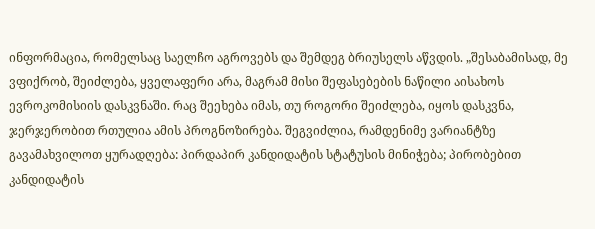ინფორმაცია, რომელსაც საელჩო აგროვებს და შემდეგ ბრიუსელს აწვდის. „შესაბამისად, მე ვფიქრობ, შეიძლება, ყველაფერი არა, მაგრამ მისი შეფასებების ნაწილი აისახოს ევროკომისიის დასკვნაში. რაც შეეხება იმას, თუ როგორი შეიძლება, იყოს დასკვნა, ჯერჯერობით რთულია ამის პროგნოზირება. შეგვიძლია, რამდენიმე ვარიანტზე გავამახვილოთ ყურადღება: პირდაპირ კანდიდატის სტატუსის მინიჭება; პირობებით კანდიდატის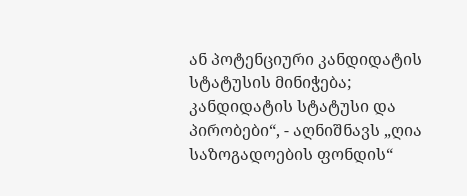ან პოტენციური კანდიდატის სტატუსის მინიჭება; კანდიდატის სტატუსი და პირობები“, - აღნიშნავს „ღია საზოგადოების ფონდის“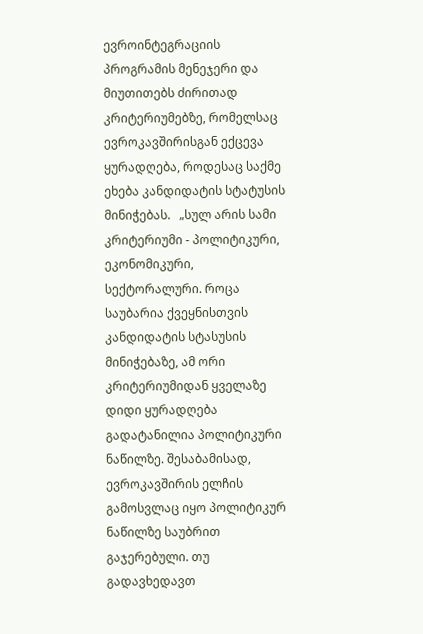ევროინტეგრაციის პროგრამის მენეჯერი და მიუთითებს ძირითად კრიტერიუმებზე, რომელსაც ევროკავშირისგან ექცევა ყურადღება, როდესაც საქმე ეხება კანდიდატის სტატუსის მინიჭებას.   „სულ არის სამი კრიტერიუმი - პოლიტიკური, ეკონომიკური, სექტორალური. როცა საუბარია ქვეყნისთვის კანდიდატის სტასუსის მინიჭებაზე, ამ ორი კრიტერიუმიდან ყველაზე დიდი ყურადღება გადატანილია პოლიტიკური ნაწილზე. შესაბამისად, ევროკავშირის ელჩის გამოსვლაც იყო პოლიტიკურ ნაწილზე საუბრით გაჯერებული. თუ გადავხედავთ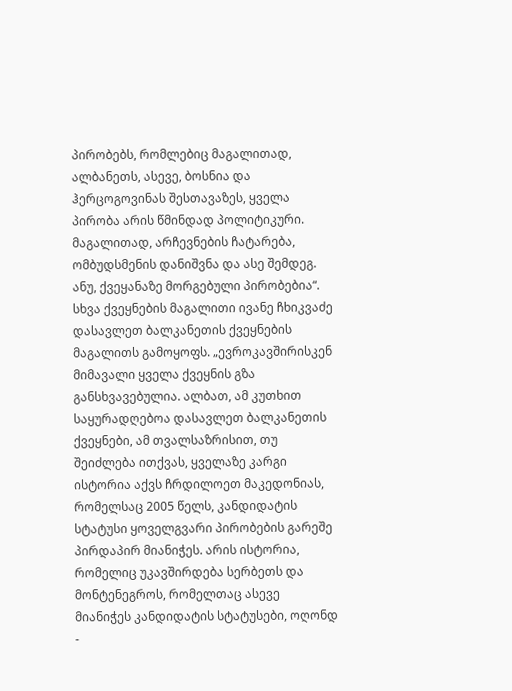პირობებს, რომლებიც მაგალითად, ალბანეთს, ასევე, ბოსნია და ჰერცოგოვინას შესთავაზეს, ყველა პირობა არის წმინდად პოლიტიკური. მაგალითად, არჩევნების ჩატარება, ომბუდსმენის დანიშვნა და ასე შემდეგ. ანუ, ქვეყანაზე მორგებული პირობებია“.  სხვა ქვეყნების მაგალითი ივანე ჩხიკვაძე დასავლეთ ბალკანეთის ქვეყნების მაგალითს გამოყოფს. „ევროკავშირისკენ მიმავალი ყველა ქვეყნის გზა განსხვავებულია. ალბათ, ამ კუთხით საყურადღებოა დასავლეთ ბალკანეთის ქვეყნები, ამ თვალსაზრისით, თუ შეიძლება ითქვას, ყველაზე კარგი ისტორია აქვს ჩრდილოეთ მაკედონიას, რომელსაც 2005 წელს, კანდიდატის სტატუსი ყოველგვარი პირობების გარეშე პირდაპირ მიანიჭეს. არის ისტორია, რომელიც უკავშირდება სერბეთს და მონტენეგროს, რომელთაც ასევე მიანიჭეს კანდიდატის სტატუსები, ოღონდ -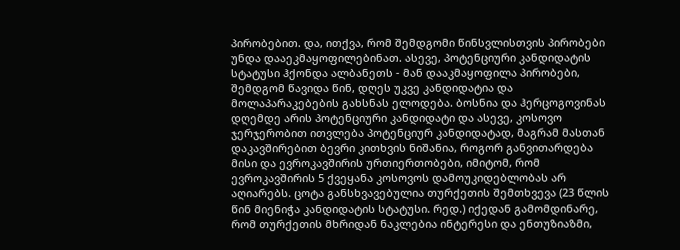პირობებით. და, ითქვა, რომ შემდგომი წინსვლისთვის პირობები უნდა დააეკმაყოფილებინათ. ასევე, პოტენციური კანდიდატის სტატუსი ჰქონდა ალბანეთს - მან დააკმაყოფილა პირობები, შემდგომ წავიდა წინ, დღეს უკვე კანდიდატია და მოლაპარაკებების გახსნას ელოდება. ბოსნია და ჰერცოგოვინას დღემდე არის პოტენციური კანდიდატი და ასევე, კოსოვო ჯერჯერობით ითვლება პოტენციურ კანდიდატად, მაგრამ მასთან დაკავშირებით ბევრი კითხვის ნიშანია, როგორ განვითარდება მისი და ევროკავშირის ურთიერთობები, იმიტომ, რომ ევროკავშირის 5 ქვეყანა კოსოვოს დამოუკიდებლობას არ აღიარებს. ცოტა განსხვავებულია თურქეთის შემთხვევა (23 წლის წინ მიენიჭა კანდიდატის სტატუსი. რედ.) იქედან გამომდინარე, რომ თურქეთის მხრიდან ნაკლებია ინტერესი და ენთუზიაზმი,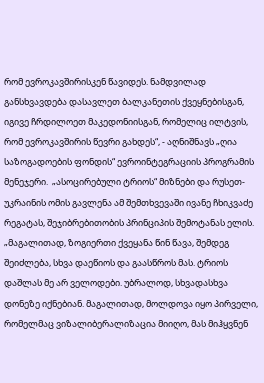რომ ევროკავშირისკენ წავიდეს. ნამდვილად განსხვავდება დასავლეთ ბალკანეთის ქვეყნებისგან, იგივე ჩრდილოეთ მაკედონიისგან, რომელიც ილტვის, რომ ევროკავშირის წევრი გახდეს“, - აღნიშნავს „ღია საზოგადოების ფონდის“ ევროინტეგრაციის პროგრამის მენეჯერი.  „ასოცირებული ტრიოს“ მიზნები და რუსეთ-უკრაინის ომის გავლენა ამ შემთხვევაში ივანე ჩხიკვაძე რეგატას, შეჯიბრებითობის პრინციპის შემოტანას ელის. „მაგალითად, ზოგიერთი ქვეყანა წინ წავა, შემდეგ შეიძლება, სხვა დაეწიოს და გაასწროს მას. ტრიოს დაშლას მე არ ველოდები. უბრალოდ, სხვადასხვა დონეზე იქნებიან. მაგალითად, მოლდოვა იყო პირველი, რომელმაც ვიზალიბერალიზაცია მიიღო, მას მიჰყვნენ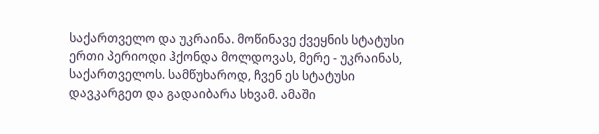საქართველო და უკრაინა. მოწინავე ქვეყნის სტატუსი ერთი პერიოდი ჰქონდა მოლდოვას, მერე - უკრაინას, საქართველოს. სამწუხაროდ, ჩვენ ეს სტატუსი დავკარგეთ და გადაიბარა სხვამ. ამაში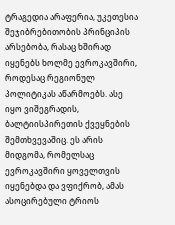ტრაგედია არაფერია, უკეთესია შეჯიბრებითობის პრინციპის არსებობა, რასაც ხშირად იყენებს ხოლმე ევროკავშირი, როდესაც რეგიონულ პოლიტიკას აწარმოებს. ასე იყო ვიშეგრადის, ბალტიისპირეთის ქვეყნების შემთხვევაშიც. ეს არის მიდგომა, რომელსაც ევროკავშირი ყოველთვის იყენებდა და ვფიქრობ, ამას ასოცირებული ტრიოს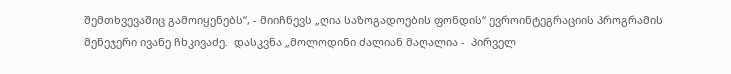შემთხვევაშიც გამოიყენებს“, - მიიჩნევს „ღია საზოგადოების ფონდის“ ევროინტეგრაციის პროგრამის მენეჯერი ივანე ჩხკივაძე.  დასკვნა „მოლოდინი ძალიან მაღალია -  პირველ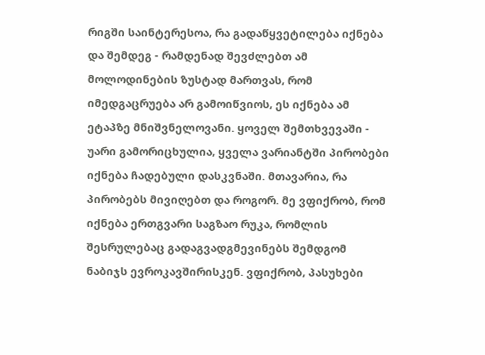რიგში საინტერესოა, რა გადაწყვეტილება იქნება და შემდეგ - რამდენად შევძლებთ ამ მოლოდინების ზუსტად მართვას, რომ იმედგაცრუება არ გამოიწვიოს, ეს იქნება ამ ეტაპზე მნიშვნელოვანი. ყოველ შემთხვევაში - უარი გამორიცხულია, ყველა ვარიანტში პირობები იქნება ჩადებული დასკვნაში. მთავარია, რა პირობებს მივიღებთ და როგორ. მე ვფიქრობ, რომ იქნება ერთგვარი საგზაო რუკა, რომლის შესრულებაც გადაგვადგმევინებს შემდგომ ნაბიჯს ევროკავშირისკენ. ვფიქრობ, პასუხები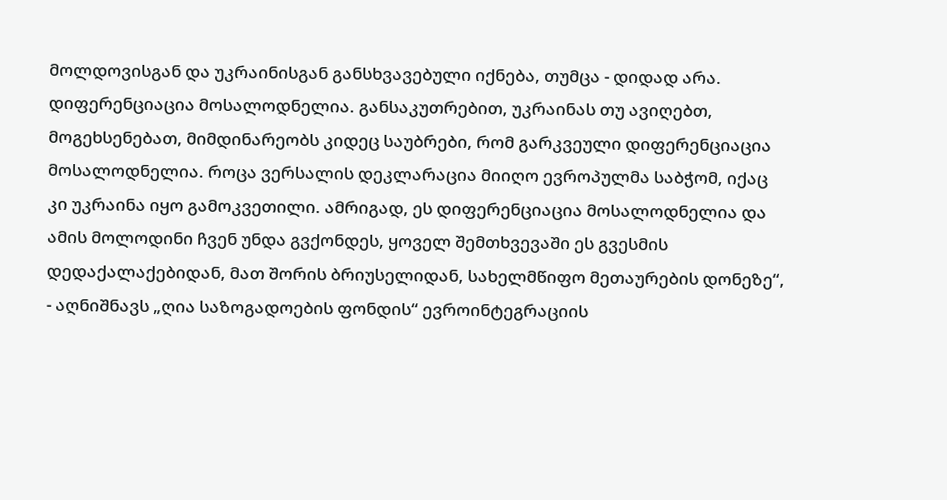მოლდოვისგან და უკრაინისგან განსხვავებული იქნება, თუმცა - დიდად არა. დიფერენციაცია მოსალოდნელია. განსაკუთრებით, უკრაინას თუ ავიღებთ, მოგეხსენებათ, მიმდინარეობს კიდეც საუბრები, რომ გარკვეული დიფერენციაცია მოსალოდნელია. როცა ვერსალის დეკლარაცია მიიღო ევროპულმა საბჭომ, იქაც კი უკრაინა იყო გამოკვეთილი. ამრიგად, ეს დიფერენციაცია მოსალოდნელია და ამის მოლოდინი ჩვენ უნდა გვქონდეს, ყოველ შემთხვევაში ეს გვესმის დედაქალაქებიდან, მათ შორის ბრიუსელიდან, სახელმწიფო მეთაურების დონეზე“, - აღნიშნავს „ღია საზოგადოების ფონდის“ ევროინტეგრაციის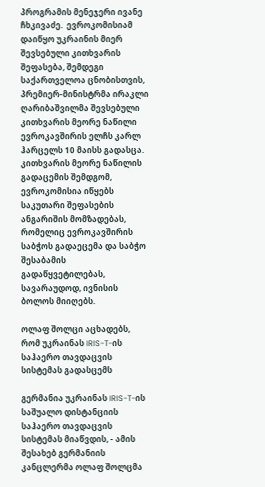პროგრამის მენეჯერი ივანე ჩხკივაძე.  ევროკომისიამ დაიწყო უკრაინის მიერ შევსებული კითხვარის შეფასება, შემდეგი საქართველოა ცნობისთვის, პრემიერ-მინისტრმა ირაკლი ღარიბაშვილმა შევსებული კითხვარის მეორე ნაწილი ევროკავშირის ელჩს კარლ ჰარცელს 10 მაისს გადასცა. კითხვარის მეორე ნაწილის გადაცემის შემდგომ, ევროკომისია იწყებს საკუთარი შეფასების ანგარიშის მომზადებას, რომელიც ევროკავშირის საბჭოს გადაეცემა და საბჭო შესაბამის გადაწყვეტილებას, სავარაუდოდ, ივნისის ბოლოს მიიღებს.

ოლაფ შოლცი აცხადებს, რომ უკრაინას IRIS-T-ის საჰაერო თავდაცვის სისტემას გადასცემს

გერმანია უკრაინას IRIS-T-ის საშუალო დისტანციის საჰაერო თავდაცვის სისტემას მიაწვდის, - ამის შესახებ გერმანიის კანცლერმა ოლაფ შოლცმა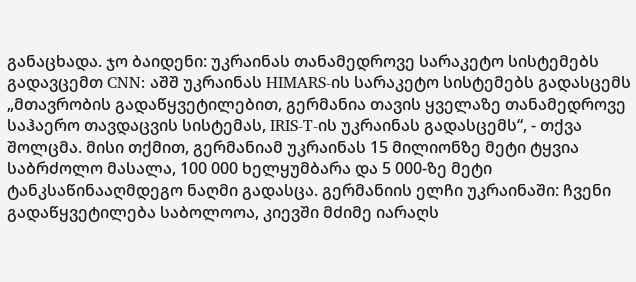განაცხადა. ჯო ბაიდენი: უკრაინას თანამედროვე სარაკეტო სისტემებს გადავცემთ CNN: აშშ უკრაინას HIMARS-ის სარაკეტო სისტემებს გადასცემს „მთავრობის გადაწყვეტილებით, გერმანია თავის ყველაზე თანამედროვე საჰაერო თავდაცვის სისტემას, IRIS-T-ის უკრაინას გადასცემს“, - თქვა შოლცმა. მისი თქმით, გერმანიამ უკრაინას 15 მილიონზე მეტი ტყვია საბრძოლო მასალა, 100 000 ხელყუმბარა და 5 000-ზე მეტი ტანკსაწინააღმდეგო ნაღმი გადასცა. გერმანიის ელჩი უკრაინაში: ჩვენი გადაწყვეტილება საბოლოოა, კიევში მძიმე იარაღს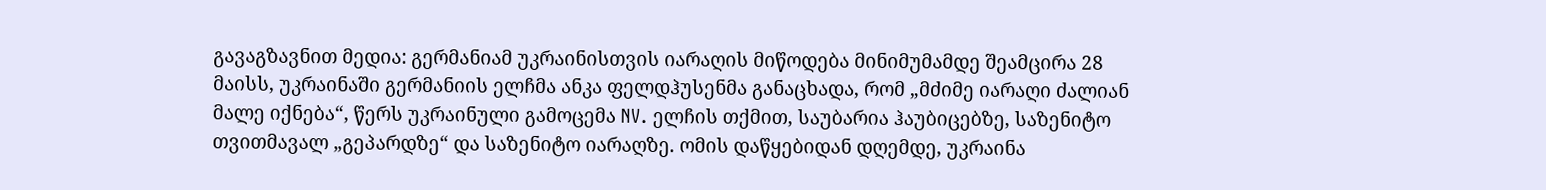გავაგზავნით მედია: გერმანიამ უკრაინისთვის იარაღის მიწოდება მინიმუმამდე შეამცირა 28 მაისს, უკრაინაში გერმანიის ელჩმა ანკა ფელდჰუსენმა განაცხადა, რომ „მძიმე იარაღი ძალიან მალე იქნება“, წერს უკრაინული გამოცემა NV. ელჩის თქმით, საუბარია ჰაუბიცებზე, საზენიტო თვითმავალ „გეპარდზე“ და საზენიტო იარაღზე. ომის დაწყებიდან დღემდე, უკრაინა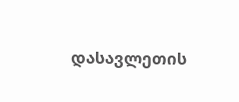დასავლეთის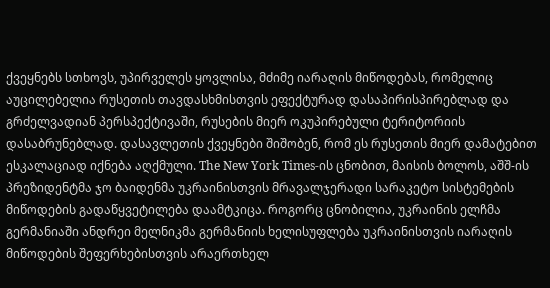ქვეყნებს სთხოვს, უპირველეს ყოვლისა, მძიმე იარაღის მიწოდებას, რომელიც აუცილებელია რუსეთის თავდასხმისთვის ეფექტურად დასაპირისპირებლად და გრძელვადიან პერსპექტივაში, რუსების მიერ ოკუპირებული ტერიტორიის დასაბრუნებლად. დასავლეთის ქვეყნები შიშობენ, რომ ეს რუსეთის მიერ დამატებით ესკალაციად იქნება აღქმული. The New York Times-ის ცნობით, მაისის ბოლოს, აშშ-ის პრეზიდენტმა ჯო ბაიდენმა უკრაინისთვის მრავალჯერადი სარაკეტო სისტემების მიწოდების გადაწყვეტილება დაამტკიცა. როგორც ცნობილია, უკრაინის ელჩმა გერმანიაში ანდრეი მელნიკმა გერმანიის ხელისუფლება უკრაინისთვის იარაღის მიწოდების შეფერხებისთვის არაერთხელ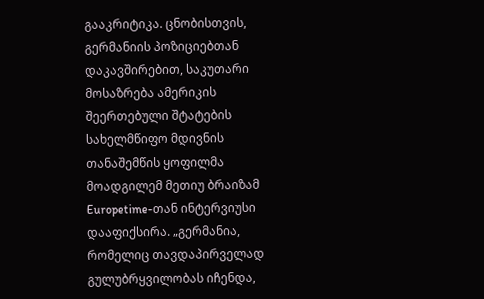გააკრიტიკა. ცნობისთვის, გერმანიის პოზიციებთან დაკავშირებით, საკუთარი მოსაზრება ამერიკის შეერთებული შტატების სახელმწიფო მდივნის თანაშემწის ყოფილმა მოადგილემ მეთიუ ბრაიზამ  Europetime-თან ინტერვიუსი დააფიქსირა. „გერმანია, რომელიც თავდაპირველად გულუბრყვილობას იჩენდა,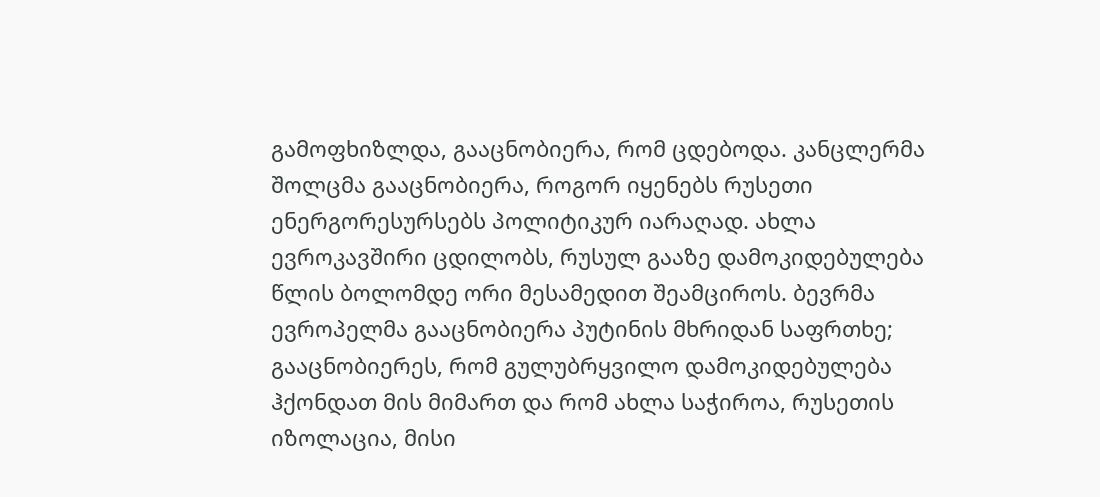გამოფხიზლდა, გააცნობიერა, რომ ცდებოდა. კანცლერმა შოლცმა გააცნობიერა, როგორ იყენებს რუსეთი ენერგორესურსებს პოლიტიკურ იარაღად. ახლა ევროკავშირი ცდილობს, რუსულ გააზე დამოკიდებულება წლის ბოლომდე ორი მესამედით შეამციროს. ბევრმა ევროპელმა გააცნობიერა პუტინის მხრიდან საფრთხე; გააცნობიერეს, რომ გულუბრყვილო დამოკიდებულება ჰქონდათ მის მიმართ და რომ ახლა საჭიროა, რუსეთის იზოლაცია, მისი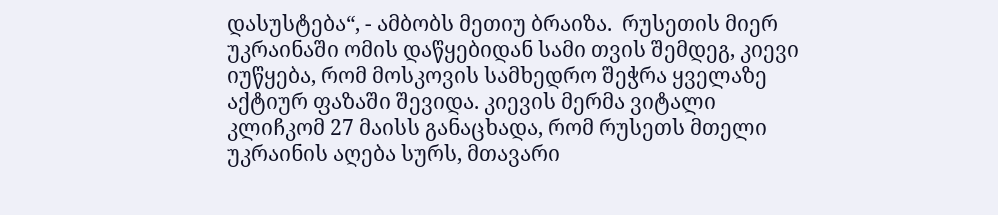დასუსტება“, - ამბობს მეთიუ ბრაიზა.  რუსეთის მიერ უკრაინაში ომის დაწყებიდან სამი თვის შემდეგ, კიევი იუწყება, რომ მოსკოვის სამხედრო შეჭრა ყველაზე აქტიურ ფაზაში შევიდა. კიევის მერმა ვიტალი კლიჩკომ 27 მაისს განაცხადა, რომ რუსეთს მთელი უკრაინის აღება სურს, მთავარი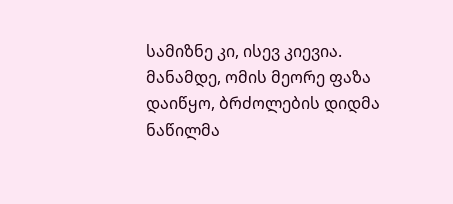სამიზნე კი, ისევ კიევია. მანამდე, ომის მეორე ფაზა დაიწყო, ბრძოლების დიდმა ნაწილმა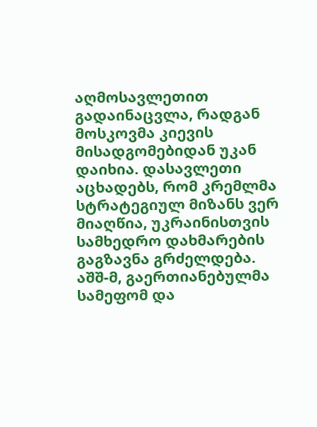აღმოსავლეთით გადაინაცვლა, რადგან მოსკოვმა კიევის მისადგომებიდან უკან დაიხია. დასავლეთი აცხადებს, რომ კრემლმა სტრატეგიულ მიზანს ვერ მიაღწია, უკრაინისთვის სამხედრო დახმარების გაგზავნა გრძელდება. აშშ-მ, გაერთიანებულმა სამეფომ და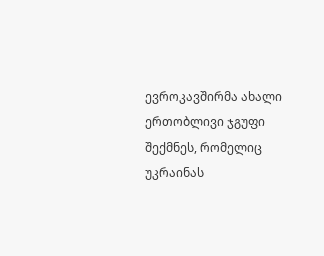ევროკავშირმა ახალი ერთობლივი ჯგუფი შექმნეს, რომელიც უკრაინას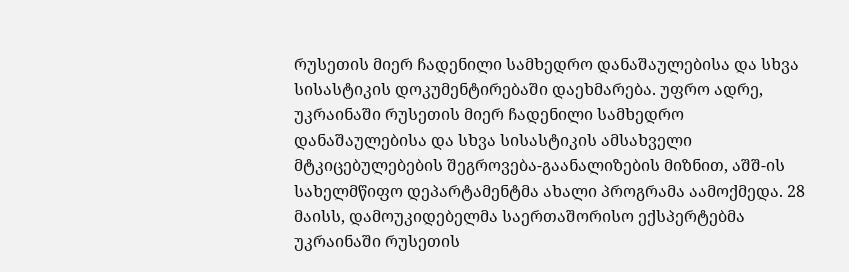რუსეთის მიერ ჩადენილი სამხედრო დანაშაულებისა და სხვა სისასტიკის დოკუმენტირებაში დაეხმარება. უფრო ადრე, უკრაინაში რუსეთის მიერ ჩადენილი სამხედრო დანაშაულებისა და სხვა სისასტიკის ამსახველი მტკიცებულებების შეგროვება-გაანალიზების მიზნით, აშშ-ის სახელმწიფო დეპარტამენტმა ახალი პროგრამა აამოქმედა. 28 მაისს, დამოუკიდებელმა საერთაშორისო ექსპერტებმა უკრაინაში რუსეთის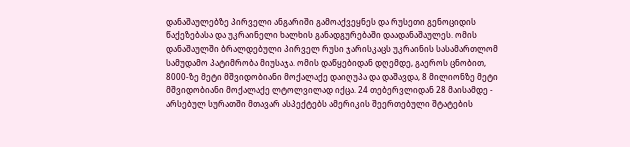დანაშაულებზე პირველი ანგარიში გამოაქვეყნეს და რუსეთი გენოციდის წაქეზებასა და უკრაინელი ხალხის განადგურებაში დაადანაშაულეს. ომის დანაშაულში ბრალდებული პირველ რუსი ჯარისკაცს უკრაინის სასამართლომ სამუდამო პატიმრობა მიუსაჯა. ომის დაწყებიდან დღემდე, გაეროს ცნობით, 8000-ზე მეტი მშვიდობიანი მოქალაქე დაიღუპა და დაშავდა, 8 მილიონზე მეტი მშვიდობიანი მოქალაქე ლტოლვილად იქცა. 24 თებერვლიდან 28 მაისამდე - არსებულ სურათში მთავარ ასპექტებს ამერიკის შეერთებული შტატების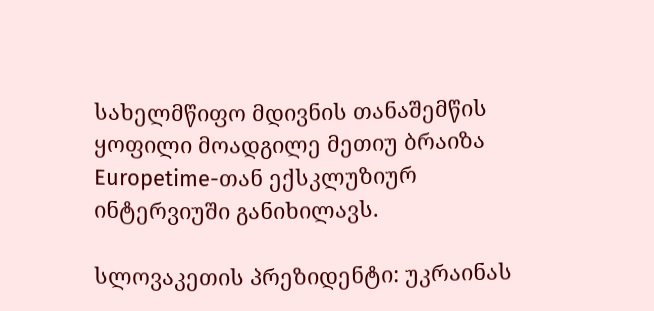სახელმწიფო მდივნის თანაშემწის ყოფილი მოადგილე მეთიუ ბრაიზა Europetime-თან ექსკლუზიურ ინტერვიუში განიხილავს.

სლოვაკეთის პრეზიდენტი: უკრაინას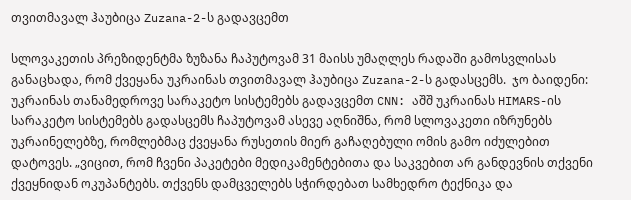თვითმავალ ჰაუბიცა Zuzana-2-ს გადავცემთ

სლოვაკეთის პრეზიდენტმა ზუზანა ჩაპუტოვამ 31 მაისს უმაღლეს რადაში გამოსვლისას განაცხადა, რომ ქვეყანა უკრაინას თვითმავალ ჰაუბიცა Zuzana-2-ს გადასცემს.  ჯო ბაიდენი: უკრაინას თანამედროვე სარაკეტო სისტემებს გადავცემთ CNN: აშშ უკრაინას HIMARS-ის სარაკეტო სისტემებს გადასცემს ჩაპუტოვამ ასევე აღნიშნა, რომ სლოვაკეთი იზრუნებს უკრაინელებზე, რომლებმაც ქვეყანა რუსეთის მიერ გაჩაღებული ომის გამო იძულებით დატოვეს. „ვიცით, რომ ჩვენი პაკეტები მედიკამენტებითა და საკვებით არ განდევნის თქვენი ქვეყნიდან ოკუპანტებს. თქვენს დამცველებს სჭირდებათ სამხედრო ტექნიკა და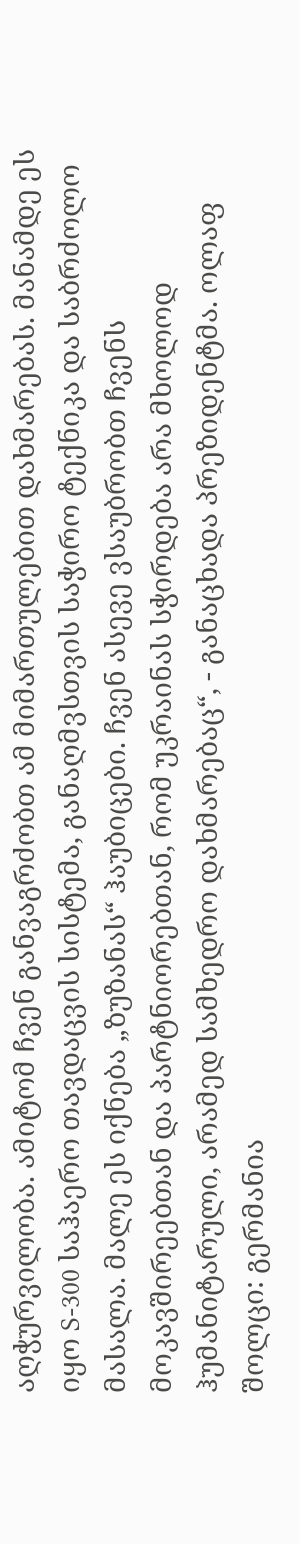აღჭურვილობა. ამიტომ ჩვენ განვაგრძობთ ამ მიმართულებით დახმარებას. მანამდე ეს იყო S-300 საჰაერო თავდაცვის სისტემა, განაღმვსთვის საჭირო ტექნიკა და საბრძოლო მასალა. მალე ეს იქნება „ზუზანას“ ჰაუბიცები. ჩვენ ასევე ვსაუბრობთ ჩვენს მოკავშირეებთან და პარტნიორებთან, რომ უკრაინას სჭირდება არა მხოლოდ ჰუმანიტარული, არამედ სამხედრო დახმარებაც“, - განაცხადა პრეზიდენტმა. ოლაფ შოლცი: გერმანია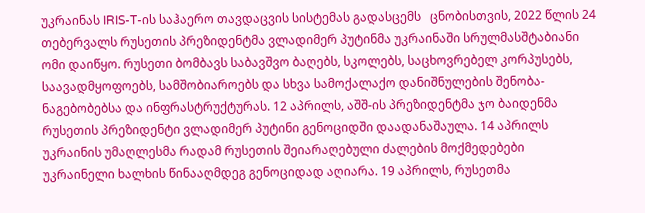უკრაინას IRIS-T-ის საჰაერო თავდაცვის სისტემას გადასცემს   ცნობისთვის, 2022 წლის 24 თებერვალს რუსეთის პრეზიდენტმა ვლადიმერ პუტინმა უკრაინაში სრულმასშტაბიანი ომი დაიწყო. რუსეთი ბომბავს საბავშვო ბაღებს, სკოლებს, საცხოვრებელ კორპუსებს, საავადმყოფოებს, სამშობიაროებს და სხვა სამოქალაქო დანიშნულების შენობა-ნაგებობებსა და ინფრასტრუქტურას. 12 აპრილს, აშშ-ის პრეზიდენტმა ჯო ბაიდენმა რუსეთის პრეზიდენტი ვლადიმერ პუტინი გენოციდში დაადანაშაულა. 14 აპრილს უკრაინის უმაღლესმა რადამ რუსეთის შეიარაღებული ძალების მოქმედებები უკრაინელი ხალხის წინააღმდეგ გენოციდად აღიარა. 19 აპრილს, რუსეთმა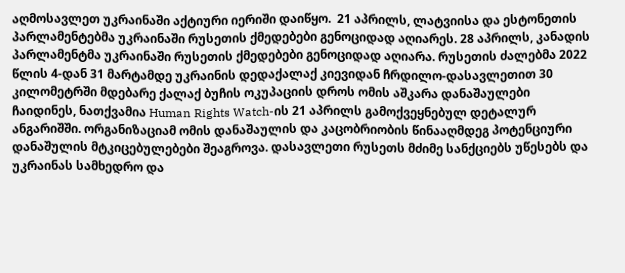აღმოსავლეთ უკრაინაში აქტიური იერიში დაიწყო.  21 აპრილს, ლატვიისა და ესტონეთის პარლამენტებმა უკრაინაში რუსეთის ქმედებები გენოციდად აღიარეს. 28 აპრილს, კანადის პარლამენტმა უკრაინაში რუსეთის ქმედებები გენოციდად აღიარა. რუსეთის ძალებმა 2022 წლის 4-დან 31 მარტამდე უკრაინის დედაქალაქ კიევიდან ჩრდილო-დასავლეთით 30 კილომეტრში მდებარე ქალაქ ბუჩის ოკუპაციის დროს ომის აშკარა დანაშაულები ჩაიდინეს, ნათქვამია Human Rights Watch-ის 21 აპრილს გამოქვეყნებულ დეტალურ ანგარიშში. ორგანიზაციამ ომის დანაშაულის და კაცობრიობის წინააღმდეგ პოტენციური დანაშულის მტკიცებულებები შეაგროვა. დასავლეთი რუსეთს მძიმე სანქციებს უწესებს და უკრაინას სამხედრო და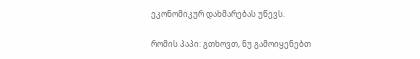ეკონომიკურ დახმარებას უწევს.

რომის პაპი: გთხოვთ, ნუ გამოიყენებთ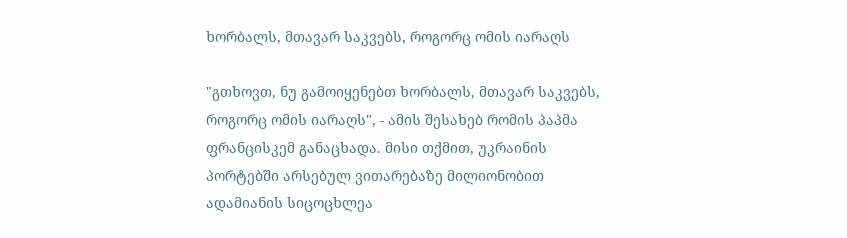ხორბალს, მთავარ საკვებს, როგორც ომის იარაღს

"გთხოვთ, ნუ გამოიყენებთ ხორბალს, მთავარ საკვებს, როგორც ომის იარაღს", - ამის შესახებ რომის პაპმა ფრანცისკემ განაცხადა. მისი თქმით, უკრაინის პორტებში არსებულ ვითარებაზე მილიონობით ადამიანის სიცოცხლეა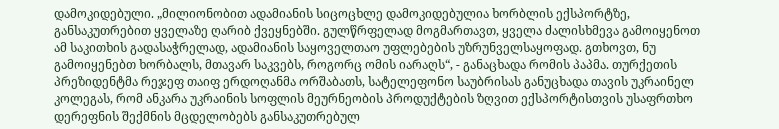დამოკიდებული. „მილიონობით ადამიანის სიცოცხლე დამოკიდებულია ხორბლის ექსპორტზე, განსაკუთრებით ყველაზე ღარიბ ქვეყნებში. გულწრფელად მოგმართავთ, ყველა ძალისხმევა გამოიყენოთ ამ საკითხის გადასაჭრელად, ადამიანის საყოველთაო უფლებების უზრუნველსაყოფად. გთხოვთ, ნუ გამოიყენებთ ხორბალს, მთავარ საკვებს, როგორც ომის იარაღს“, - განაცხადა რომის პაპმა. თურქეთის პრეზიდენტმა რეჯეფ თაიფ ერდოღანმა ორშაბათს, სატელეფონო საუბრისას განუცხადა თავის უკრაინელ კოლეგას, რომ ანკარა უკრაინის სოფლის მეურნეობის პროდუქტების ზღვით ექსპორტისთვის უსაფრთხო დერეფნის შექმნის მცდელობებს განსაკუთრებულ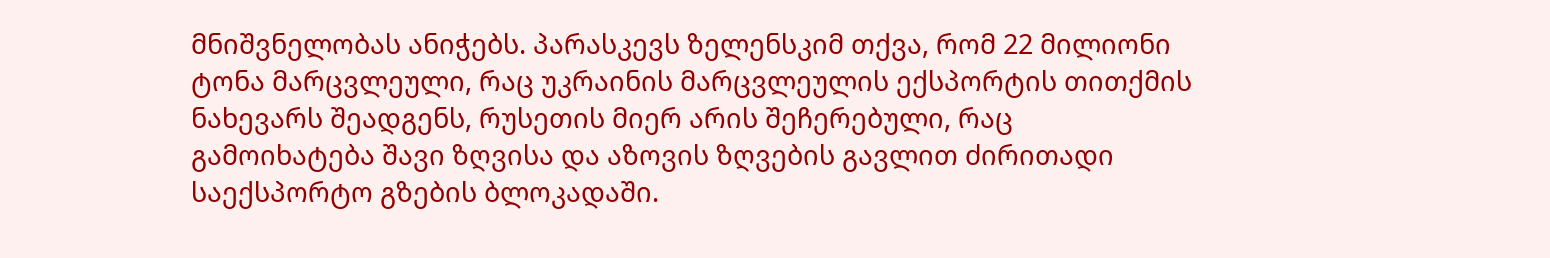მნიშვნელობას ანიჭებს. პარასკევს ზელენსკიმ თქვა, რომ 22 მილიონი ტონა მარცვლეული, რაც უკრაინის მარცვლეულის ექსპორტის თითქმის ნახევარს შეადგენს, რუსეთის მიერ არის შეჩერებული, რაც გამოიხატება შავი ზღვისა და აზოვის ზღვების გავლით ძირითადი საექსპორტო გზების ბლოკადაში.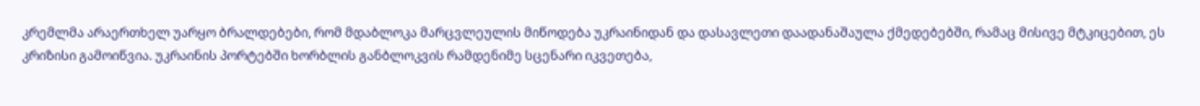კრემლმა არაერთხელ უარყო ბრალდებები, რომ მდაბლოკა მარცვლეულის მიწოდება უკრაინიდან და დასავლეთი დაადანაშაულა ქმედებებში, რამაც მისივე მტკიცებით, ეს კრიზისი გამოიწვია. უკრაინის პორტებში ხორბლის განბლოკვის რამდენიმე სცენარი იკვეთება,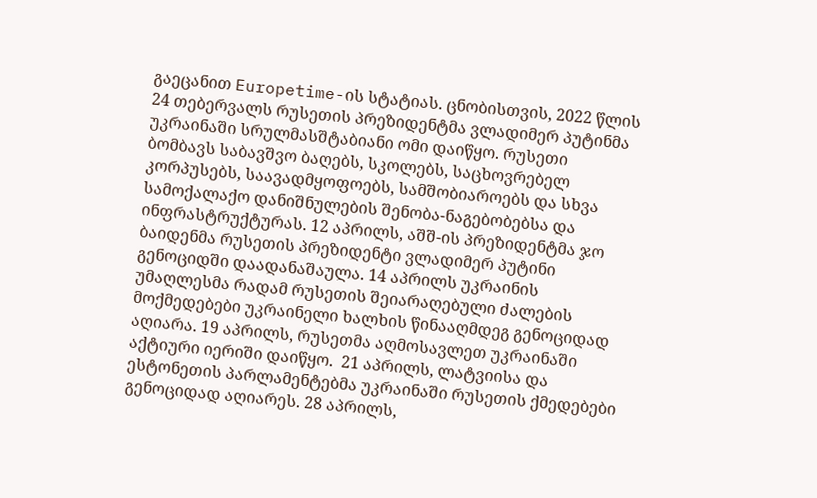გაეცანით Europetime-ის სტატიას. ცნობისთვის, 2022 წლის 24 თებერვალს რუსეთის პრეზიდენტმა ვლადიმერ პუტინმა უკრაინაში სრულმასშტაბიანი ომი დაიწყო. რუსეთი ბომბავს საბავშვო ბაღებს, სკოლებს, საცხოვრებელ კორპუსებს, საავადმყოფოებს, სამშობიაროებს და სხვა სამოქალაქო დანიშნულების შენობა-ნაგებობებსა და ინფრასტრუქტურას. 12 აპრილს, აშშ-ის პრეზიდენტმა ჯო ბაიდენმა რუსეთის პრეზიდენტი ვლადიმერ პუტინი გენოციდში დაადანაშაულა. 14 აპრილს უკრაინის უმაღლესმა რადამ რუსეთის შეიარაღებული ძალების მოქმედებები უკრაინელი ხალხის წინააღმდეგ გენოციდად აღიარა. 19 აპრილს, რუსეთმა აღმოსავლეთ უკრაინაში აქტიური იერიში დაიწყო.  21 აპრილს, ლატვიისა და ესტონეთის პარლამენტებმა უკრაინაში რუსეთის ქმედებები გენოციდად აღიარეს. 28 აპრილს,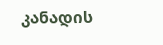კანადის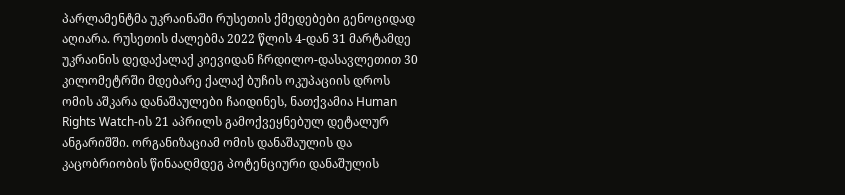პარლამენტმა უკრაინაში რუსეთის ქმედებები გენოციდად აღიარა. რუსეთის ძალებმა 2022 წლის 4-დან 31 მარტამდე უკრაინის დედაქალაქ კიევიდან ჩრდილო-დასავლეთით 30 კილომეტრში მდებარე ქალაქ ბუჩის ოკუპაციის დროს ომის აშკარა დანაშაულები ჩაიდინეს, ნათქვამია Human Rights Watch-ის 21 აპრილს გამოქვეყნებულ დეტალურ ანგარიშში. ორგანიზაციამ ომის დანაშაულის და კაცობრიობის წინააღმდეგ პოტენციური დანაშულის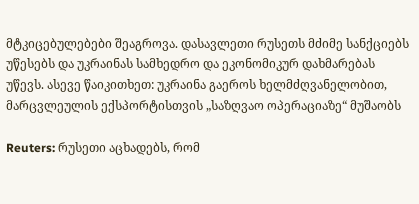მტკიცებულებები შეაგროვა. დასავლეთი რუსეთს მძიმე სანქციებს უწესებს და უკრაინას სამხედრო და ეკონომიკურ დახმარებას უწევს. ასევე წაიკითხეთ: უკრაინა გაეროს ხელმძღვანელობით, მარცვლეულის ექსპორტისთვის „საზღვაო ოპერაციაზე“ მუშაობს

Reuters: რუსეთი აცხადებს, რომ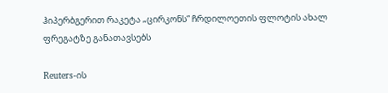ჰიპერბგერით რაკეტა „ცირკონს“ ჩრდილოეთის ფლოტის ახალ ფრეგატზე განათავსებს

Reuters-ის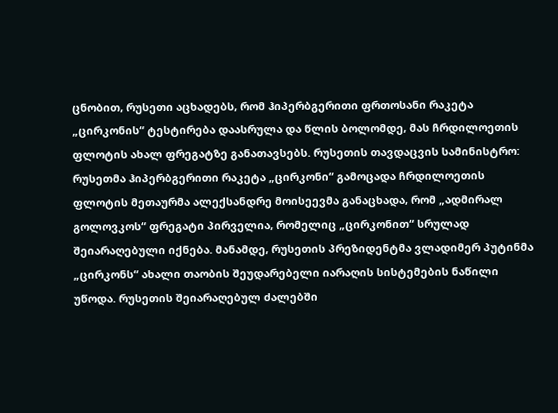ცნობით, რუსეთი აცხადებს, რომ ჰიპერბგერითი ფრთოსანი რაკეტა „ცირკონის“ ტესტირება დაასრულა და წლის ბოლომდე, მას ჩრდილოეთის ფლოტის ახალ ფრეგატზე განათავსებს. რუსეთის თავდაცვის სამინისტრო: რუსეთმა ჰიპერბგერითი რაკეტა „ცირკონი“ გამოცადა ჩრდილოეთის ფლოტის მეთაურმა ალექსანდრე მოისეევმა განაცხადა, რომ „ადმირალ გოლოვკოს“ ფრეგატი პირველია, რომელიც „ცირკონით“ სრულად შეიარაღებული იქნება. მანამდე, რუსეთის პრეზიდენტმა ვლადიმერ პუტინმა „ცირკონს“ ახალი თაობის შეუდარებელი იარაღის სისტემების ნაწილი უწოდა. რუსეთის შეიარაღებულ ძალებში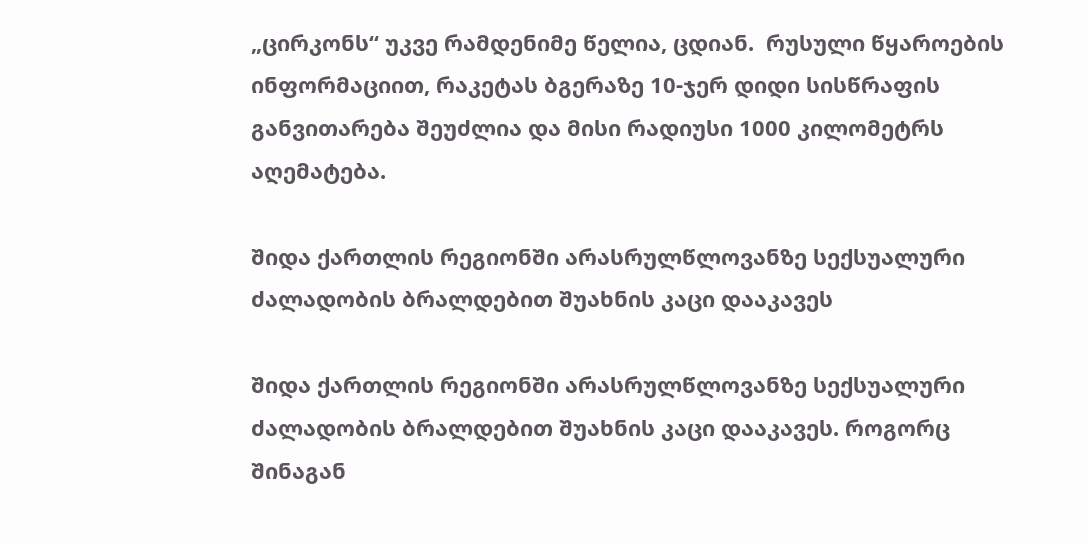„ცირკონს“ უკვე რამდენიმე წელია, ცდიან.  რუსული წყაროების ინფორმაციით, რაკეტას ბგერაზე 10-ჯერ დიდი სისწრაფის განვითარება შეუძლია და მისი რადიუსი 1000 კილომეტრს აღემატება.

შიდა ქართლის რეგიონში არასრულწლოვანზე სექსუალური ძალადობის ბრალდებით შუახნის კაცი დააკავეს

შიდა ქართლის რეგიონში არასრულწლოვანზე სექსუალური ძალადობის ბრალდებით შუახნის კაცი დააკავეს. როგორც შინაგან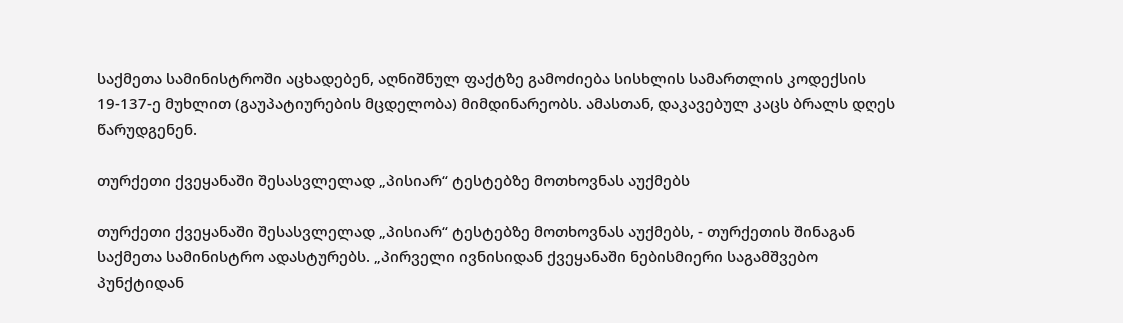საქმეთა სამინისტროში აცხადებენ, აღნიშნულ ფაქტზე გამოძიება სისხლის სამართლის კოდექსის 19-137-ე მუხლით (გაუპატიურების მცდელობა) მიმდინარეობს. ამასთან, დაკავებულ კაცს ბრალს დღეს წარუდგენენ.

თურქეთი ქვეყანაში შესასვლელად „პისიარ“ ტესტებზე მოთხოვნას აუქმებს

თურქეთი ქვეყანაში შესასვლელად „პისიარ“ ტესტებზე მოთხოვნას აუქმებს, - თურქეთის შინაგან საქმეთა სამინისტრო ადასტურებს. „პირველი ივნისიდან ქვეყანაში ნებისმიერი საგამშვებო პუნქტიდან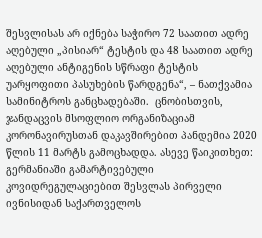შესვლისას არ იქნება საჭირო 72 საათით ადრე აღებული „პისიარ“ ტესტის და 48 საათით ადრე აღებული ანტიგენის სწრაფი ტესტის უარყოფითი პასუხების წარდგენა“, – ნათქვამია სამინიტროს განცხადებაში.  ცნობისთვის, ჯანდაცვის მსოფლიო ორგანიზაციამ კორონავირუსთან დაკავშირებით პანდემია 2020 წლის 11 მარტს გამოცხადდა. ასევე წაიკითხეთ: გერმანიაში გამარტივებული კოვიდრეგულაციებით შესვლას პირველი ივნისიდან საქართველოს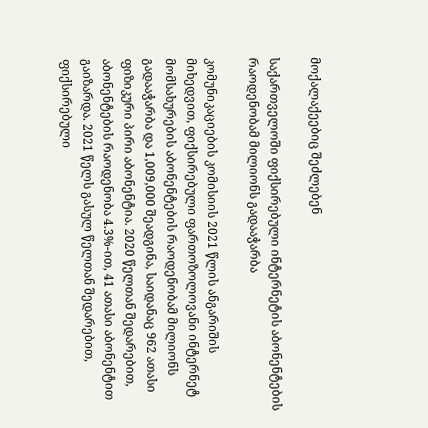მოქალაქეებიც შეძლებენ

საქართველოში ფიქსირებული ინტერნეტის აბონენტების რაოდენობამ მილიონს გადააჭარბა

კომუნიკაციების კომისიის 2021 წლის ანგარიშის მიხედვით, ფიქსირებული ფართოზოლოვანი ინტერნეტ მომსახურების აბონენტების რაოდენობამ მილიონს გადააჭარბა და 1,009,000 შეადგინა, საიდანაც 962 ათასი ფიზიკური პირი აბონენტია. 2020 წელთან შედარებით, აბონენტების რაოდენობა 4.3%-ით, 41 ათასი აბონენტით გაიზარდა. 2021 წელს გასულ წელთან შედარებით, ფიქსირებული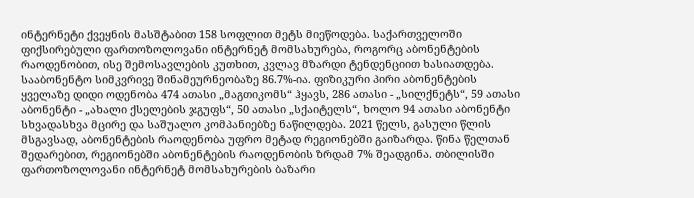ინტერნეტი ქვეყნის მასშტაბით 158 სოფლით მეტს მიეწოდება. საქართველოში ფიქსირებული ფართოზოლოვანი ინტერნეტ მომსახურება, როგორც აბონენტების რაოდენობით, ისე შემოსავლების კუთხით, კვლავ მზარდი ტენდენციით ხასიათდება. სააბონენტო სიმკვრივე შინამეურნეობაზე 86.7%-ია. ფიზიკური პირი აბონენტების ყველაზე დიდი ოდენობა 474 ათასი „მაგთიკომს“ ჰყავს, 286 ათასი - „სილქნეტს“, 59 ათასი აბონენტი - „ახალი ქსელების ჯგუფს“, 50 ათასი „სქაიტელს“, ხოლო 94 ათასი აბონენტი სხვადასხვა მცირე და საშუალო კომპანიებზე ნაწილდება. 2021 წელს, გასული წლის მსგავსად, აბონენტების რაოდენობა უფრო მეტად რეგიონებში გაიზარდა. წინა წელთან შედარებით, რეგიონებში აბონენტების რაოდენობის ზრდამ 7% შეადგინა. თბილისში ფართოზოლოვანი ინტერნეტ მომსახურების ბაზარი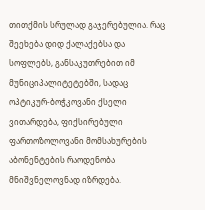თითქმის სრულად გაჯერებულია. რაც შეეხება დიდ ქალაქებსა და სოფლებს, განსაკუთრებით იმ მუნიციპალიტეტებში, სადაც ოპტიკურ-ბოჭკოვანი ქსელი ვითარდება, ფიქსირებული ფართოზოლოვანი მომსახურების აბონენტების რაოდენობა მნიშვნელოვნად იზრდება.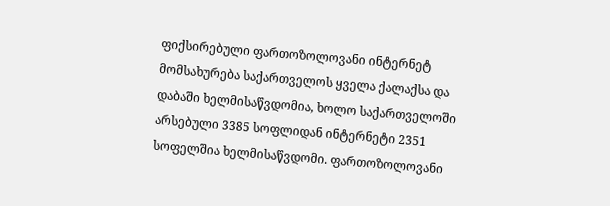ფიქსირებული ფართოზოლოვანი ინტერნეტ მომსახურება საქართველოს ყველა ქალაქსა და დაბაში ხელმისაწვდომია, ხოლო საქართველოში არსებული 3385 სოფლიდან ინტერნეტი 2351 სოფელშია ხელმისაწვდომი. ფართოზოლოვანი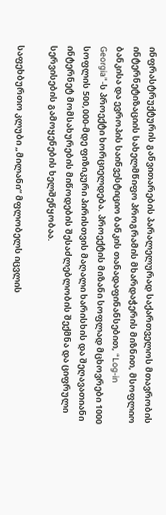ინფრასტრუქტურის განვითარების პარალელურად საქართველოს მთავრობის ინტერნეტიზაციის სახელმწიფო პროგრამის მხარდაჭერის მიზნით, მსოფლიო ბანკისა და ევროპის საინვესტიციო ბანკის თანადაფინანსებით, “Log-in Georgia”-ს პროექტი ხორციელდება. პროექტის მიზანი სოფლად მცხოვრები 1000 სოფლის 500,000-მდე ფიზიკური პირისთვის მაღალი ხარისხის და შეღავათიანი ინტერნეტ მომსახურების მიწოდების შესაძლებლობის შექმნა და ციფრული სერვისების გამოყენების ხელშეწყობაა.

საფეხბურთო კლუბი „მილანი“ მფლობელს იცვლის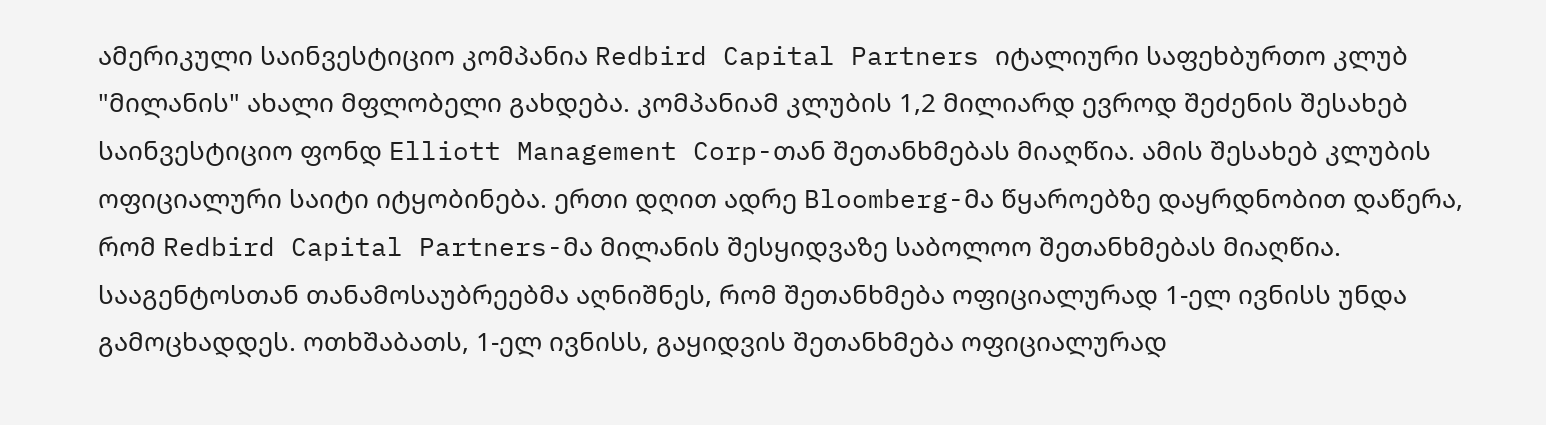ამერიკული საინვესტიციო კომპანია Redbird Capital Partners იტალიური საფეხბურთო კლუბ "მილანის" ახალი მფლობელი გახდება. კომპანიამ კლუბის 1,2 მილიარდ ევროდ შეძენის შესახებ საინვესტიციო ფონდ Elliott Management Corp-თან შეთანხმებას მიაღწია. ამის შესახებ კლუბის ოფიციალური საიტი იტყობინება. ერთი დღით ადრე Bloomberg-მა წყაროებზე დაყრდნობით დაწერა, რომ Redbird Capital Partners-მა მილანის შესყიდვაზე საბოლოო შეთანხმებას მიაღწია. სააგენტოსთან თანამოსაუბრეებმა აღნიშნეს, რომ შეთანხმება ოფიციალურად 1-ელ ივნისს უნდა გამოცხადდეს. ოთხშაბათს, 1-ელ ივნისს, გაყიდვის შეთანხმება ოფიციალურად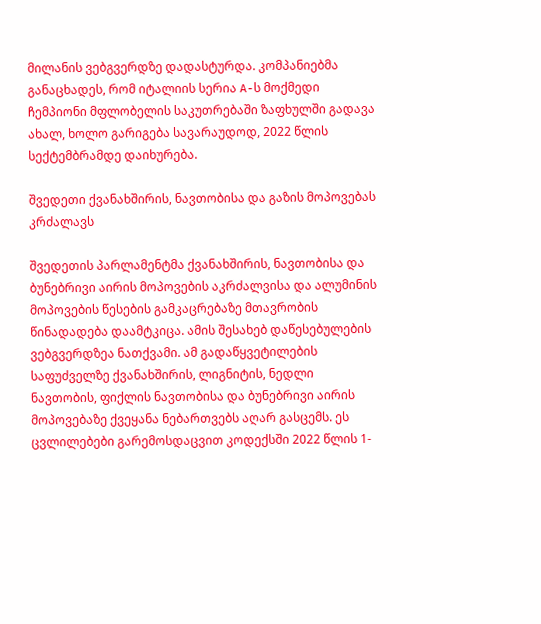მილანის ვებგვერდზე დადასტურდა. კომპანიებმა განაცხადეს, რომ იტალიის სერია A-ს მოქმედი ჩემპიონი მფლობელის საკუთრებაში ზაფხულში გადავა ახალ, ხოლო გარიგება სავარაუდოდ, 2022 წლის სექტემბრამდე დაიხურება.

შვედეთი ქვანახშირის, ნავთობისა და გაზის მოპოვებას კრძალავს

შვედეთის პარლამენტმა ქვანახშირის, ნავთობისა და ბუნებრივი აირის მოპოვების აკრძალვისა და ალუმინის მოპოვების წესების გამკაცრებაზე მთავრობის წინადადება დაამტკიცა. ამის შესახებ დაწესებულების ვებგვერდზეა ნათქვამი. ამ გადაწყვეტილების საფუძველზე ქვანახშირის, ლიგნიტის, ნედლი ნავთობის, ფიქლის ნავთობისა და ბუნებრივი აირის მოპოვებაზე ქვეყანა ნებართვებს აღარ გასცემს. ეს ცვლილებები გარემოსდაცვით კოდექსში 2022 წლის 1-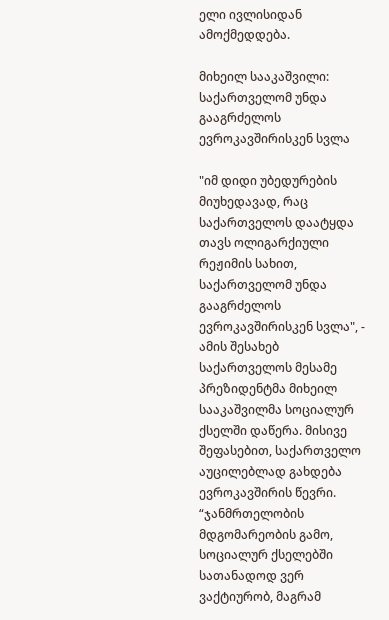ელი ივლისიდან ამოქმედდება.

მიხეილ სააკაშვილი: საქართველომ უნდა გააგრძელოს ევროკავშირისკენ სვლა

"იმ დიდი უბედურების მიუხედავად, რაც საქართველოს დაატყდა თავს ოლიგარქიული რეჟიმის სახით, საქართველომ უნდა გააგრძელოს ევროკავშირისკენ სვლა", - ამის შესახებ საქართველოს მესამე პრეზიდენტმა მიხეილ სააკაშვილმა სოციალურ ქსელში დაწერა. მისივე შეფასებით, საქართველო აუცილებლად გახდება ევროკავშირის წევრი. “ჯანმრთელობის მდგომარეობის გამო, სოციალურ ქსელებში სათანადოდ ვერ ვაქტიურობ, მაგრამ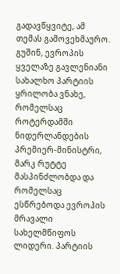გადავწყვიტე, ამ თემას გამოვეხმაურო. გუშინ, ევროპის ყველაზე გავლენიანი სახალხო პარტიის ყრილობა ვნახე, რომელსაც როტერდამში ნიდერლანდების პრემიერ-მინისტრი, მარკ რუტტე მასპინძლობდა და რომელსაც ესწრებოდა ევროპის მრავალი სახელმწიფოს ლიდერი. პარტიის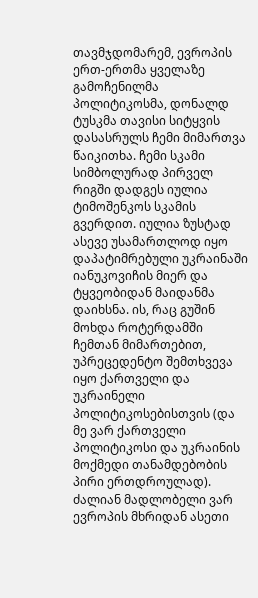თავმჯდომარემ, ევროპის ერთ-ერთმა ყველაზე გამოჩენილმა პოლიტიკოსმა, დონალდ ტუსკმა თავისი სიტყვის დასასრულს ჩემი მიმართვა წაიკითხა. ჩემი სკამი სიმბოლურად პირველ რიგში დადგეს იულია ტიმოშენკოს სკამის გვერდით. იულია ზუსტად ასევე უსამართლოდ იყო დაპატიმრებული უკრაინაში იანუკოვიჩის მიერ და ტყვეობიდან მაიდანმა დაიხსნა. ის, რაც გუშინ მოხდა როტერდამში ჩემთან მიმართებით, უპრეცედენტო შემთხვევა იყო ქართველი და უკრაინელი პოლიტიკოსებისთვის (და მე ვარ ქართველი პოლიტიკოსი და უკრაინის მოქმედი თანამდებობის პირი ერთდროულად). ძალიან მადლობელი ვარ ევროპის მხრიდან ასეთი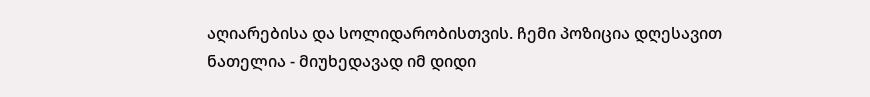აღიარებისა და სოლიდარობისთვის. ჩემი პოზიცია დღესავით ნათელია - მიუხედავად იმ დიდი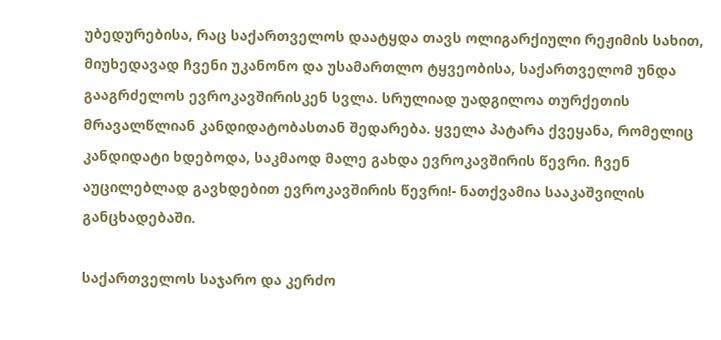უბედურებისა, რაც საქართველოს დაატყდა თავს ოლიგარქიული რეჟიმის სახით, მიუხედავად ჩვენი უკანონო და უსამართლო ტყვეობისა, საქართველომ უნდა გააგრძელოს ევროკავშირისკენ სვლა. სრულიად უადგილოა თურქეთის მრავალწლიან კანდიდატობასთან შედარება. ყველა პატარა ქვეყანა, რომელიც კანდიდატი ხდებოდა, საკმაოდ მალე გახდა ევროკავშირის წევრი. ჩვენ აუცილებლად გავხდებით ევროკავშირის წევრი!- ნათქვამია სააკაშვილის განცხადებაში.

საქართველოს საჯარო და კერძო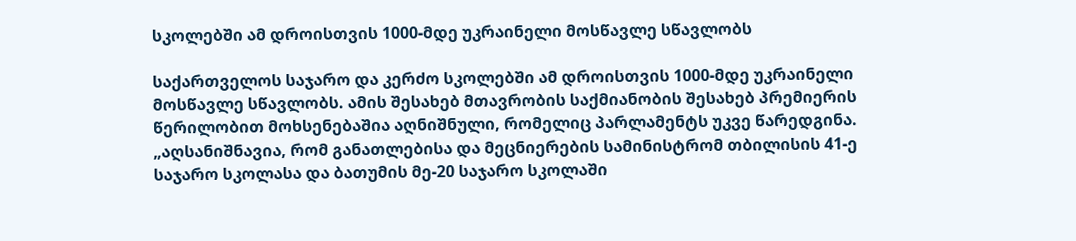სკოლებში ამ დროისთვის 1000-მდე უკრაინელი მოსწავლე სწავლობს

საქართველოს საჯარო და კერძო სკოლებში ამ დროისთვის 1000-მდე უკრაინელი მოსწავლე სწავლობს. ამის შესახებ მთავრობის საქმიანობის შესახებ პრემიერის წერილობით მოხსენებაშია აღნიშნული, რომელიც პარლამენტს უკვე წარედგინა. „აღსანიშნავია, რომ განათლებისა და მეცნიერების სამინისტრომ თბილისის 41-ე საჯარო სკოლასა და ბათუმის მე-20 საჯარო სკოლაში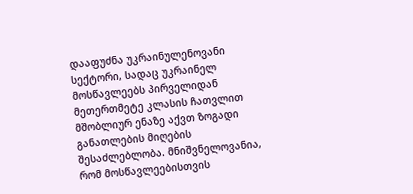დააფუძნა უკრაინულენოვანი სექტორი, სადაც უკრაინელ მოსწავლეებს პირველიდან მეთერთმეტე კლასის ჩათვლით მშობლიურ ენაზე აქვთ ზოგადი განათლების მიღების შესაძლებლობა. მნიშვნელოვანია, რომ მოსწავლეებისთვის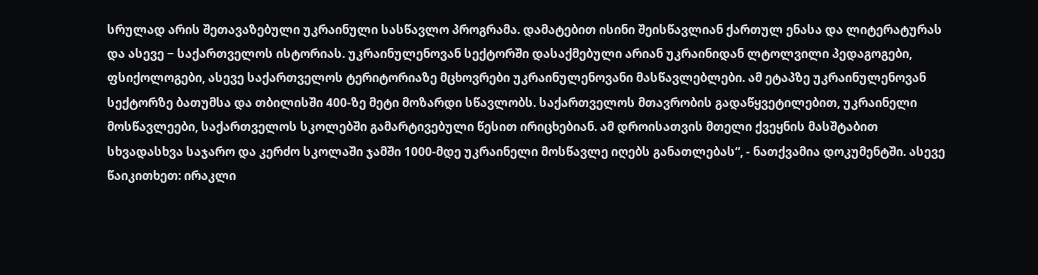სრულად არის შეთავაზებული უკრაინული სასწავლო პროგრამა. დამატებით ისინი შეისწავლიან ქართულ ენასა და ლიტერატურას და ასევე − საქართველოს ისტორიას. უკრაინულენოვან სექტორში დასაქმებული არიან უკრაინიდან ლტოლვილი პედაგოგები, ფსიქოლოგები, ასევე საქართველოს ტერიტორიაზე მცხოვრები უკრაინულენოვანი მასწავლებლები. ამ ეტაპზე უკრაინულენოვან სექტორზე ბათუმსა და თბილისში 400-ზე მეტი მოზარდი სწავლობს. საქართველოს მთავრობის გადაწყვეტილებით, უკრაინელი მოსწავლეები, საქართველოს სკოლებში გამარტივებული წესით ირიცხებიან. ამ დროისათვის მთელი ქვეყნის მასშტაბით სხვადასხვა საჯარო და კერძო სკოლაში ჯამში 1000-მდე უკრაინელი მოსწავლე იღებს განათლებას“, - ნათქვამია დოკუმენტში. ასევე წაიკითხეთ: ირაკლი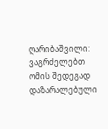ღარიბაშვილი: ვაგრძელებთ ომის შედეგად დაზარალებული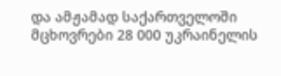და ამჟამად საქართველოში მცხოვრები 28 000 უკრაინელის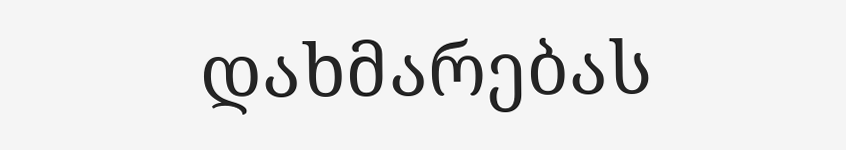დახმარებას